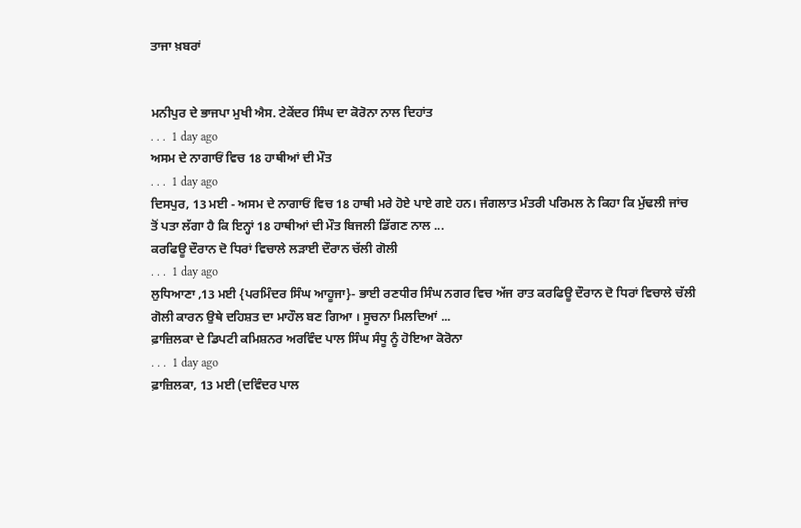ਤਾਜਾ ਖ਼ਬਰਾਂ


ਮਨੀਪੁਰ ਦੇ ਭਾਜਪਾ ਮੁਖੀ ਐਸ. ਟੇਕੇਂਦਰ ਸਿੰਘ ਦਾ ਕੋਰੋਨਾ ਨਾਲ ਦਿਹਾਂਤ
. . .  1 day ago
ਅਸਮ ਦੇ ਨਾਗਾਓਂ ਵਿਚ 18 ਹਾਥੀਆਂ ਦੀ ਮੌਤ
. . .  1 day ago
ਦਿਸਪੁਰ, 13 ਮਈ - ਅਸਮ ਦੇ ਨਾਗਾਓਂ ਵਿਚ 18 ਹਾਥੀ ਮਰੇ ਹੋਏ ਪਾਏ ਗਏ ਹਨ। ਜੰਗਲਾਤ ਮੰਤਰੀ ਪਰਿਮਲ ਨੇ ਕਿਹਾ ਕਿ ਮੁੱਢਲੀ ਜਾਂਚ ਤੋਂ ਪਤਾ ਲੱਗਾ ਹੈ ਕਿ ਇਨ੍ਹਾਂ 18 ਹਾਥੀਆਂ ਦੀ ਮੌਤ ਬਿਜਲੀ ਡਿੱਗਣ ਨਾਲ ...
ਕਰਫਿਊ ਦੌਰਾਨ ਦੋ ਧਿਰਾਂ ਵਿਚਾਲੇ ਲੜਾਈ ਦੌਰਾਨ ਚੱਲੀ ਗੋਲੀ
. . .  1 day ago
ਲੁਧਿਆਣਾ ,13 ਮਈ {ਪਰਮਿੰਦਰ ਸਿੰਘ ਆਹੂਜਾ}- ਭਾਈ ਰਣਧੀਰ ਸਿੰਘ ਨਗਰ ਵਿਚ ਅੱਜ ਰਾਤ ਕਰਫਿਊ ਦੌਰਾਨ ਦੋ ਧਿਰਾਂ ਵਿਚਾਲੇ ਚੱਲੀ ਗੋਲੀ ਕਾਰਨ ਉਥੇ ਦਹਿਸ਼ਤ ਦਾ ਮਾਹੌਲ ਬਣ ਗਿਆ । ਸੂਚਨਾ ਮਿਲਦਿਆਂ ...
ਫ਼ਾਜ਼ਿਲਕਾ ਦੇ ਡਿਪਟੀ ਕਮਿਸ਼ਨਰ ਅਰਵਿੰਦ ਪਾਲ ਸਿੰਘ ਸੰਧੂ ਨੂੰ ਹੋਇਆ ਕੋਰੋਨਾ
. . .  1 day ago
ਫ਼ਾਜ਼ਿਲਕਾ, 13 ਮਈ (ਦਵਿੰਦਰ ਪਾਲ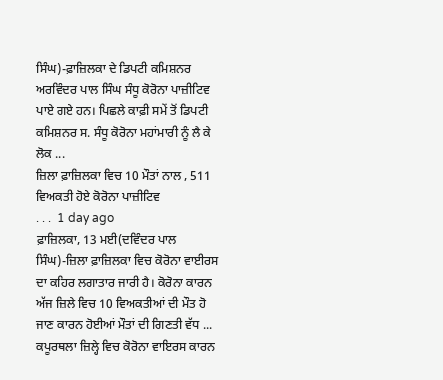ਸਿੰਘ)-ਫ਼ਾਜ਼ਿਲਕਾ ਦੇ ਡਿਪਟੀ ਕਮਿਸ਼ਨਰ ਅਰਵਿੰਦਰ ਪਾਲ ਸਿੰਘ ਸੰਧੂ ਕੋਰੋਨਾ ਪਾਜ਼ੀਟਿਵ ਪਾਏ ਗਏ ਹਨ। ਪਿਛਲੇ ਕਾਫ਼ੀ ਸਮੇਂ ਤੋਂ ਡਿਪਟੀ ਕਮਿਸ਼ਨਰ ਸ. ਸੰਧੂ ਕੋਰੋਨਾ ਮਹਾਂਮਾਰੀ ਨੂੰ ਲੈ ਕੇ ਲੋਕ ...
ਜ਼ਿਲਾ ਫ਼ਾਜ਼ਿਲਕਾ ਵਿਚ 10 ਮੌਤਾਂ ਨਾਲ , 511 ਵਿਅਕਤੀ ਹੋਏ ਕੋਰੋਨਾ ਪਾਜ਼ੀਟਿਵ
. . .  1 day ago
ਫ਼ਾਜ਼ਿਲਕਾ, 13 ਮਈ(ਦਵਿੰਦਰ ਪਾਲ ਸਿੰਘ)-ਜ਼ਿਲਾ ਫ਼ਾਜ਼ਿਲਕਾ ਵਿਚ ਕੋਰੋਨਾ ਵਾਈਰਸ ਦਾ ਕਹਿਰ ਲਗਾਤਾਰ ਜਾਰੀ ਹੈ। ਕੋਰੋਨਾ ਕਾਰਨ ਅੱਜ ਜ਼ਿਲੇ ਵਿਚ 10 ਵਿਅਕਤੀਆਂ ਦੀ ਮੌਤ ਹੋ ਜਾਣ ਕਾਰਨ ਹੋਈਆਂ ਮੌਤਾਂ ਦੀ ਗਿਣਤੀ ਵੱਧ ...
ਕਪੂਰਥਲਾ ਜ਼ਿਲ੍ਹੇ ਵਿਚ ਕੋਰੋਨਾ ਵਾਇਰਸ ਕਾਰਨ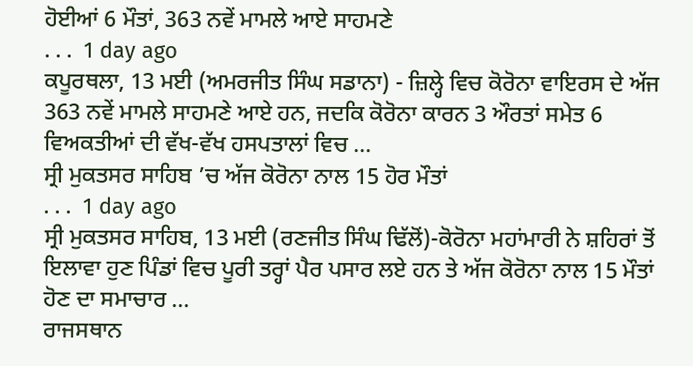ਹੋਈਆਂ 6 ਮੌਤਾਂ, 363 ਨਵੇਂ ਮਾਮਲੇ ਆਏ ਸਾਹਮਣੇ
. . .  1 day ago
ਕਪੂਰਥਲਾ, 13 ਮਈ (ਅਮਰਜੀਤ ਸਿੰਘ ਸਡਾਨਾ) - ਜ਼ਿਲ੍ਹੇ ਵਿਚ ਕੋਰੋਨਾ ਵਾਇਰਸ ਦੇ ਅੱਜ 363 ਨਵੇਂ ਮਾਮਲੇ ਸਾਹਮਣੇ ਆਏ ਹਨ, ਜਦਕਿ ਕੋਰੋਨਾ ਕਾਰਨ 3 ਔਰਤਾਂ ਸਮੇਤ 6 ਵਿਅਕਤੀਆਂ ਦੀ ਵੱਖ-ਵੱਖ ਹਸਪਤਾਲਾਂ ਵਿਚ ...
ਸ੍ਰੀ ਮੁਕਤਸਰ ਸਾਹਿਬ ’ਚ ਅੱਜ ਕੋਰੋਨਾ ਨਾਲ 15 ਹੋਰ ਮੌਤਾਂ
. . .  1 day ago
ਸ੍ਰੀ ਮੁਕਤਸਰ ਸਾਹਿਬ, 13 ਮਈ (ਰਣਜੀਤ ਸਿੰਘ ਢਿੱਲੋਂ)-ਕੋਰੋਨਾ ਮਹਾਂਮਾਰੀ ਨੇ ਸ਼ਹਿਰਾਂ ਤੋਂ ਇਲਾਵਾ ਹੁਣ ਪਿੰਡਾਂ ਵਿਚ ਪੂਰੀ ਤਰ੍ਹਾਂ ਪੈਰ ਪਸਾਰ ਲਏ ਹਨ ਤੇ ਅੱਜ ਕੋਰੋਨਾ ਨਾਲ 15 ਮੌਤਾਂ ਹੋਣ ਦਾ ਸਮਾਚਾਰ ...
ਰਾਜਸਥਾਨ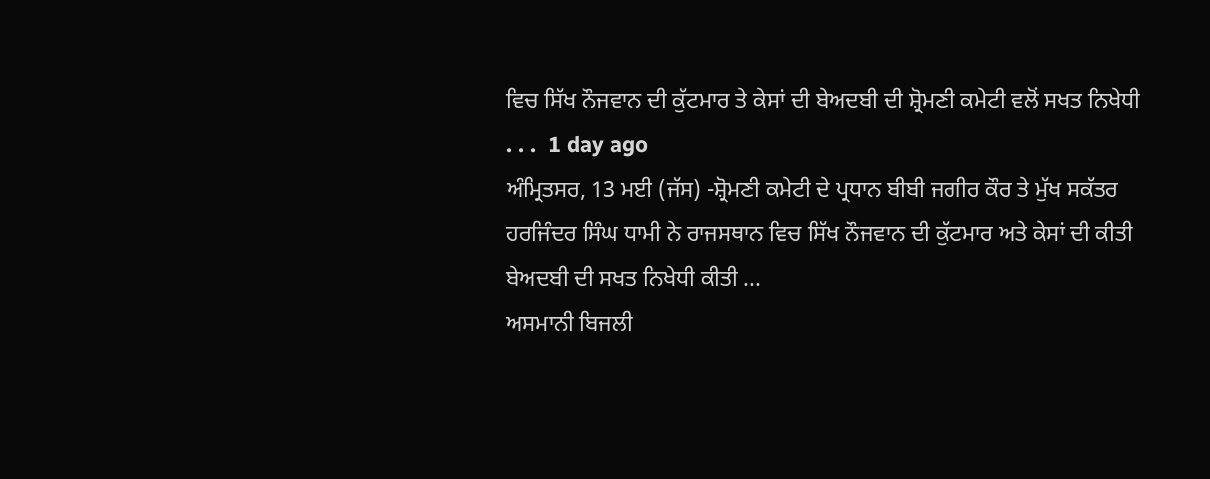ਵਿਚ ਸਿੱਖ ਨੌਜਵਾਨ ਦੀ ਕੁੱਟਮਾਰ ਤੇ ਕੇਸਾਂ ਦੀ ਬੇਅਦਬੀ ਦੀ ਸ਼੍ਰੋਮਣੀ ਕਮੇਟੀ ਵਲੋਂ ਸਖਤ ਨਿਖੇਧੀ
. . .  1 day ago
ਅੰਮ੍ਰਿਤਸਰ, 13 ਮਈ (ਜੱਸ) -ਸ਼੍ਰੋਮਣੀ ਕਮੇਟੀ ਦੇ ਪ੍ਰਧਾਨ ਬੀਬੀ ਜਗੀਰ ਕੌਰ ਤੇ ਮੁੱਖ ਸਕੱਤਰ ਹਰਜਿੰਦਰ ਸਿੰਘ ਧਾਮੀ ਨੇ ਰਾਜਸਥਾਨ ਵਿਚ ਸਿੱਖ ਨੌਜਵਾਨ ਦੀ ਕੁੱਟਮਾਰ ਅਤੇ ਕੇਸਾਂ ਦੀ ਕੀਤੀ ਬੇਅਦਬੀ ਦੀ ਸਖਤ ਨਿਖੇਧੀ ਕੀਤੀ ...
ਅਸਮਾਨੀ ਬਿਜਲੀ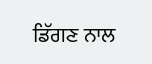ਡਿੱਗਣ ਨਾਲ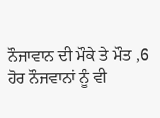ਨੌਜਾਵਾਨ ਦੀ ਮੌਕੇ ਤੇ ਮੌਤ ,6 ਹੋਰ ਨੌਜਵਾਨਾਂ ਨੂੰ ਵੀ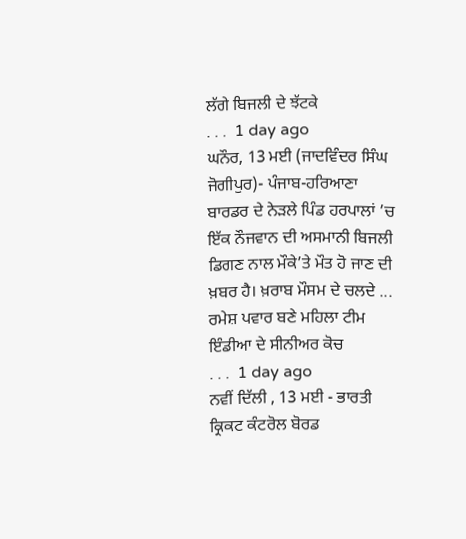ਲੱਗੇ ਬਿਜਲੀ ਦੇ ਝੱਟਕੇ
. . .  1 day ago
ਘਨੌਰ, 13 ਮਈ (ਜਾਦਵਿੰਦਰ ਸਿੰਘ ਜੋਗੀਪੁਰ)- ਪੰਜਾਬ-ਹਰਿਆਣਾ ਬਾਰਡਰ ਦੇ ਨੇੜਲੇ ਪਿੰਡ ਹਰਪਾਲਾਂ ’ਚ ਇੱਕ ਨੌਜਵਾਨ ਦੀ ਅਸਮਾਨੀ ਬਿਜਲੀ ਡਿਗਣ ਨਾਲ ਮੌਕੇ’ਤੇ ਮੌਤ ਹੋ ਜਾਣ ਦੀ ਖ਼ਬਰ ਹੈ। ਖ਼ਰਾਬ ਮੌਸਮ ਦੇ ਚਲਦੇ ...
ਰਮੇਸ਼ ਪਵਾਰ ਬਣੇ ਮਹਿਲਾ ਟੀਮ ਇੰਡੀਆ ਦੇ ਸੀਨੀਅਰ ਕੋਚ
. . .  1 day ago
ਨਵੀਂ ਦਿੱਲੀ , 13 ਮਈ - ਭਾਰਤੀ ਕ੍ਰਿਕਟ ਕੰਟਰੋਲ ਬੋਰਡ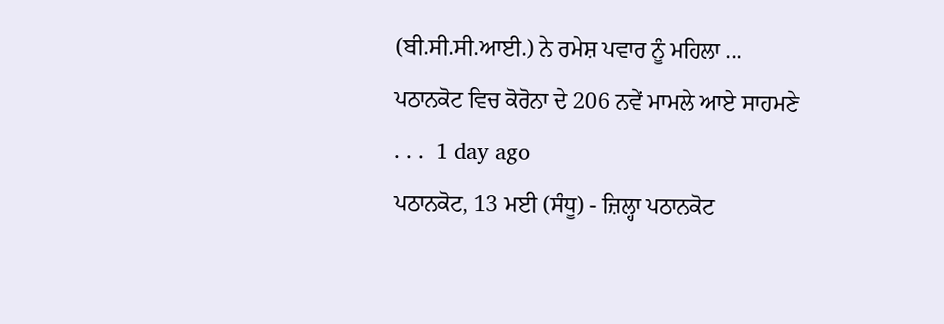(ਬੀ.ਸੀ.ਸੀ.ਆਈ.) ਨੇ ਰਮੇਸ਼ ਪਵਾਰ ਨੂੰ ਮਹਿਲਾ ...
ਪਠਾਨਕੋਟ ਵਿਚ ਕੋਰੋਨਾ ਦੇ 206 ਨਵੇਂ ਮਾਮਲੇ ਆਏ ਸਾਹਮਣੇ
. . .  1 day ago
ਪਠਾਨਕੋਟ, 13 ਮਈ (ਸੰਧੂ) - ਜ਼ਿਲ੍ਹਾ ਪਠਾਨਕੋਟ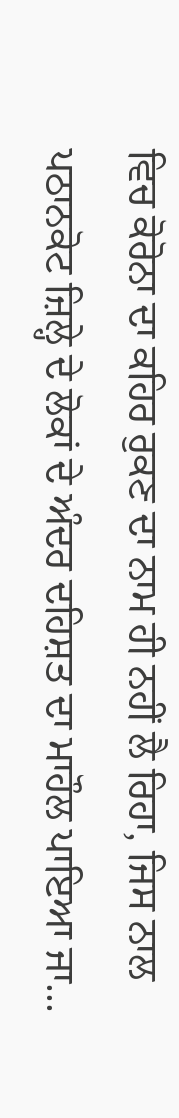ਵਿਚ ਕੋਰੋਨਾ ਦਾ ਕਹਿਰ ਰੁਕਣ ਦਾ ਨਾਮ ਹੀ ਨਹੀਂ ਲੈ ਰਿਹਾ, ਜਿਸ ਨਾਲ ਪਠਾਨਕੋਟ ਜ਼ਿਲ੍ਹੇ ਦੇ ਲੋਕਾਂ ਦੇ ਅੰਦਰ ਦਹਿਸ਼ਤ ਦਾ ਮਾਹੌਲ ਪਾਇਆ ਜਾ...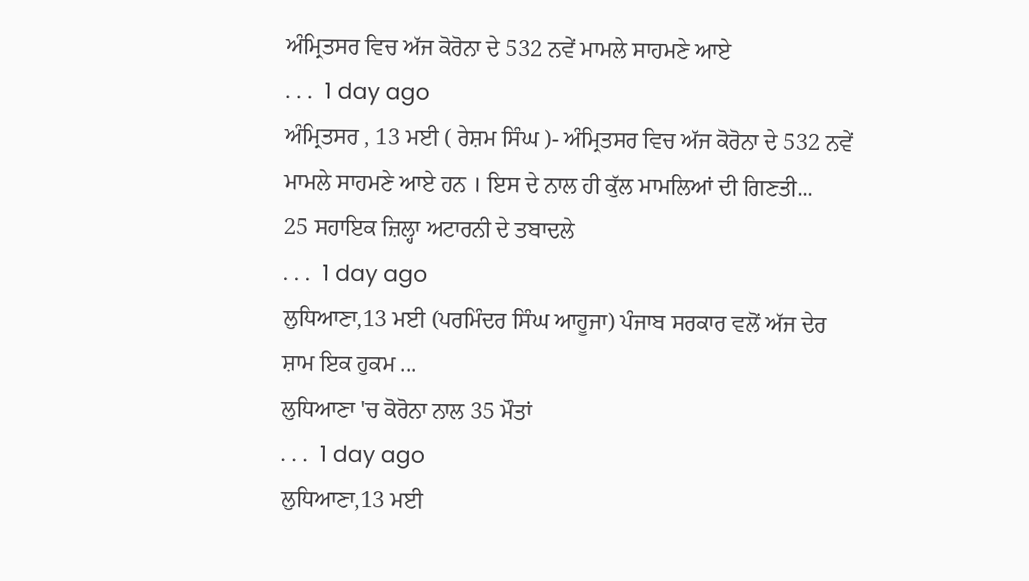ਅੰਮ੍ਰਿਤਸਰ ਵਿਚ ਅੱਜ ਕੋਰੋਨਾ ਦੇ 532 ਨਵੇਂ ਮਾਮਲੇ ਸਾਹਮਣੇ ਆਏ
. . .  1 day ago
ਅੰਮ੍ਰਿਤਸਰ , 13 ਮਈ ( ਰੇਸ਼ਮ ਸਿੰਘ )- ਅੰਮ੍ਰਿਤਸਰ ਵਿਚ ਅੱਜ ਕੋਰੋਨਾ ਦੇ 532 ਨਵੇਂ ਮਾਮਲੇ ਸਾਹਮਣੇ ਆਏ ਹਨ । ਇਸ ਦੇ ਨਾਲ ਹੀ ਕੁੱਲ ਮਾਮਲਿਆਂ ਦੀ ਗਿਣਤੀ...
25 ਸਹਾਇਕ ਜ਼ਿਲ੍ਹਾ ਅਟਾਰਨੀ ਦੇ ਤਬਾਦਲੇ
. . .  1 day ago
ਲੁਧਿਆਣਾ,13 ਮਈ (ਪਰਮਿੰਦਰ ਸਿੰਘ ਆਹੂਜਾ) ਪੰਜਾਬ ਸਰਕਾਰ ਵਲੋਂ ਅੱਜ ਦੇਰ ਸ਼ਾਮ ਇਕ ਹੁਕਮ ...
ਲੁਧਿਆਣਾ 'ਚ ਕੋਰੋਨਾ ਨਾਲ 35 ਮੌਤਾਂ
. . .  1 day ago
ਲੁਧਿਆਣਾ,13 ਮਈ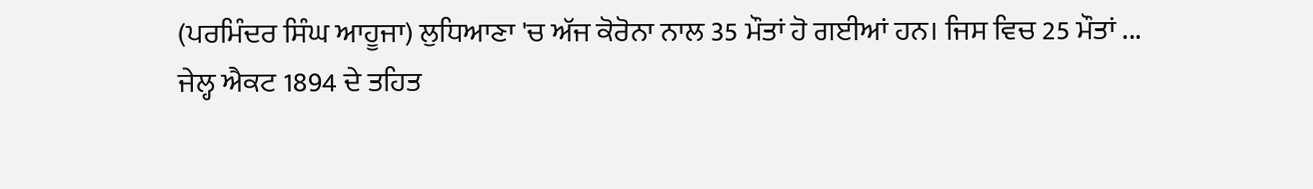(ਪਰਮਿੰਦਰ ਸਿੰਘ ਆਹੂਜਾ) ਲੁਧਿਆਣਾ 'ਚ ਅੱਜ ਕੋਰੋਨਾ ਨਾਲ 35 ਮੌਤਾਂ ਹੋ ਗਈਆਂ ਹਨ। ਜਿਸ ਵਿਚ 25 ਮੌਤਾਂ ...
ਜੇਲ੍ਹ ਐਕਟ 1894 ਦੇ ਤਹਿਤ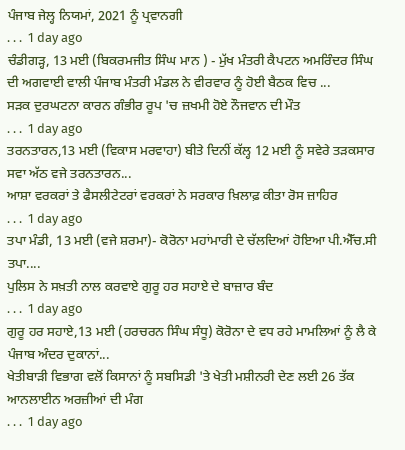ਪੰਜਾਬ ਜੇਲ੍ਹ ਨਿਯਮਾਂ, 2021 ਨੂੰ ਪ੍ਰਵਾਨਗੀ
. . .  1 day ago
ਚੰਡੀਗੜ੍ਹ, 13 ਮਈ (ਬਿਕਰਮਜੀਤ ਸਿੰਘ ਮਾਨ ) - ਮੁੱਖ ਮੰਤਰੀ ਕੈਪਟਨ ਅਮਰਿੰਦਰ ਸਿੰਘ ਦੀ ਅਗਵਾਈ ਵਾਲੀ ਪੰਜਾਬ ਮੰਤਰੀ ਮੰਡਲ ਨੇ ਵੀਰਵਾਰ ਨੂੰ ਹੋਈ ਬੈਠਕ ਵਿਚ ...
ਸੜਕ ਦੁਰਘਟਨਾ ਕਾਰਨ ਗੰਭੀਰ ਰੂਪ 'ਚ ਜ਼ਖਮੀ ਹੋਏ ਨੌਜਵਾਨ ਦੀ ਮੌਤ
. . .  1 day ago
ਤਰਨਤਾਰਨ,13 ਮਈ (ਵਿਕਾਸ ਮਰਵਾਹਾ) ਬੀਤੇ ਦਿਨੀਂ ਕੱਲ੍ਹ 12 ਮਈ ਨੂੰ ਸਵੇਰੇ ਤੜਕਸਾਰ ਸਵਾ ਅੱਠ ਵਜੇ ਤਰਨਤਾਰਨ...
ਆਸ਼ਾ ਵਰਕਰਾਂ ਤੇ ਫੈਸਲੀਟੇਟਰਾਂ ਵਰਕਰਾਂ ਨੇ ਸਰਕਾਰ ਖ਼ਿਲਾਫ਼ ਕੀਤਾ ਰੋਸ ਜ਼ਾਹਿਰ
. . .  1 day ago
ਤਪਾ ਮੰਡੀ, 13 ਮਈ (ਵਜੇ ਸ਼ਰਮਾ)- ਕੋਰੋਨਾ ਮਹਾਂਮਾਰੀ ਦੇ ਚੱਲਦਿਆਂ ਹੋਇਆ ਪੀ.ਐੱਚ.ਸੀ ਤਪਾ....
ਪੁਲਿਸ ਨੇ ਸਖ਼ਤੀ ਨਾਲ ਕਰਵਾਏ ਗੁਰੂ ਹਰ ਸਹਾਏ ਦੇ ਬਾਜ਼ਾਰ ਬੰਦ
. . .  1 day ago
ਗੁਰੂ ਹਰ ਸਹਾਏ,13 ਮਈ (ਹਰਚਰਨ ਸਿੰਘ ਸੰਧੂ) ਕੋਰੋਨਾ ਦੇ ਵਧ ਰਹੇ ਮਾਮਲਿਆਂ ਨੂੰ ਲੈ ਕੇ ਪੰਜਾਬ ਅੰਦਰ ਦੁਕਾਨਾਂ...
ਖੇਤੀਬਾੜੀ ਵਿਭਾਗ ਵਲੋਂ ਕਿਸਾਨਾਂ ਨੂੰ ਸਬਸਿਡੀ 'ਤੇ ਖੇਤੀ ਮਸ਼ੀਨਰੀ ਦੇਣ ਲਈ 26 ਤੱਕ ਆਨਲਾਈਨ ਅਰਜ਼ੀਆਂ ਦੀ ਮੰਗ
. . .  1 day ago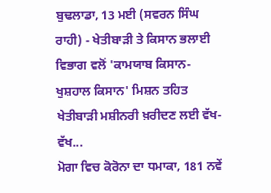ਬੁਢਲਾਡਾ, 13 ਮਈ (ਸਵਰਨ ਸਿੰਘ ਰਾਹੀ) - ਖੇਤੀਬਾੜੀ ਤੇ ਕਿਸਾਨ ਭਲਾਈ ਵਿਭਾਗ ਵਲੋਂ 'ਕਾਮਯਾਬ ਕਿਸਾਨ-ਖੁਸ਼ਹਾਲ ਕਿਸਾਨ' ਮਿਸ਼ਨ ਤਹਿਤ ਖੇਤੀਬਾੜੀ ਮਸ਼ੀਨਰੀ ਖ਼ਰੀਦਣ ਲਈ ਵੱਖ-ਵੱਖ...
ਮੋਗਾ ਵਿਚ ਕੋਰੋਨਾ ਦਾ ਧਮਾਕਾ, 181 ਨਵੇਂ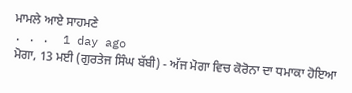ਮਾਮਲੇ ਆਏ ਸਾਹਮਣੇ
. . .  1 day ago
ਮੋਗਾ, 13 ਮਈ (ਗੁਰਤੇਜ ਸਿੰਘ ਬੱਬੀ) - ਅੱਜ ਮੋਗਾ ਵਿਚ ਕੋਰੋਨਾ ਦਾ ਧਮਾਕਾ ਹੋਇਆ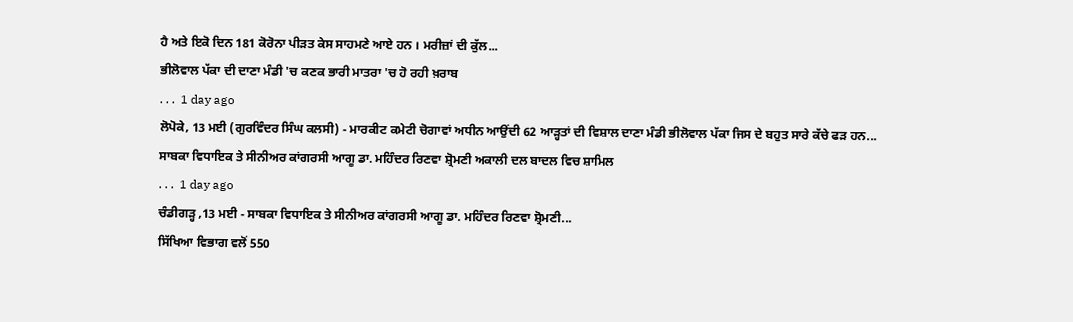ਹੈ ਅਤੇ ਇਕੋ ਦਿਨ 181 ਕੋਰੋਨਾ ਪੀੜਤ ਕੇਸ ਸਾਹਮਣੇ ਆਏ ਹਨ । ਮਰੀਜ਼ਾਂ ਦੀ ਕੁੱਲ...
ਭੀਲੋਵਾਲ ਪੱਕਾ ਦੀ ਦਾਣਾ ਮੰਡੀ 'ਚ ਕਣਕ ਭਾਰੀ ਮਾਤਰਾ 'ਚ ਹੋ ਰਹੀ ਖ਼ਰਾਬ
. . .  1 day ago
ਲੋਪੋਕੇ, 13 ਮਈ (ਗੁਰਵਿੰਦਰ ਸਿੰਘ ਕਲਸੀ) - ਮਾਰਕੀਟ ਕਮੇਟੀ ਚੋਗਾਵਾਂ ਅਧੀਨ ਆਉਂਦੀ 62 ਆੜ੍ਹਤਾਂ ਦੀ ਵਿਸ਼ਾਲ ਦਾਣਾ ਮੰਡੀ ਭੀਲੋਵਾਲ ਪੱਕਾ ਜਿਸ ਦੇ ਬਹੁਤ ਸਾਰੇ ਕੱਚੇ ਫੜ ਹਨ...
ਸਾਬਕਾ ਵਿਧਾਇਕ ਤੇ ਸੀਨੀਅਰ ਕਾਂਗਰਸੀ ਆਗੂ ਡਾ. ਮਹਿੰਦਰ ਰਿਣਵਾ ਸ਼੍ਰੋਮਣੀ ਅਕਾਲੀ ਦਲ ਬਾਦਲ ਵਿਚ ਸ਼ਾਮਿਲ
. . .  1 day ago
ਚੰਡੀਗੜ੍ਹ ,13 ਮਈ - ਸਾਬਕਾ ਵਿਧਾਇਕ ਤੇ ਸੀਨੀਅਰ ਕਾਂਗਰਸੀ ਆਗੂ ਡਾ. ਮਹਿੰਦਰ ਰਿਣਵਾ ਸ਼੍ਰੋਮਣੀ...
ਸਿੱਖਿਆ ਵਿਭਾਗ ਵਲੋਂ 550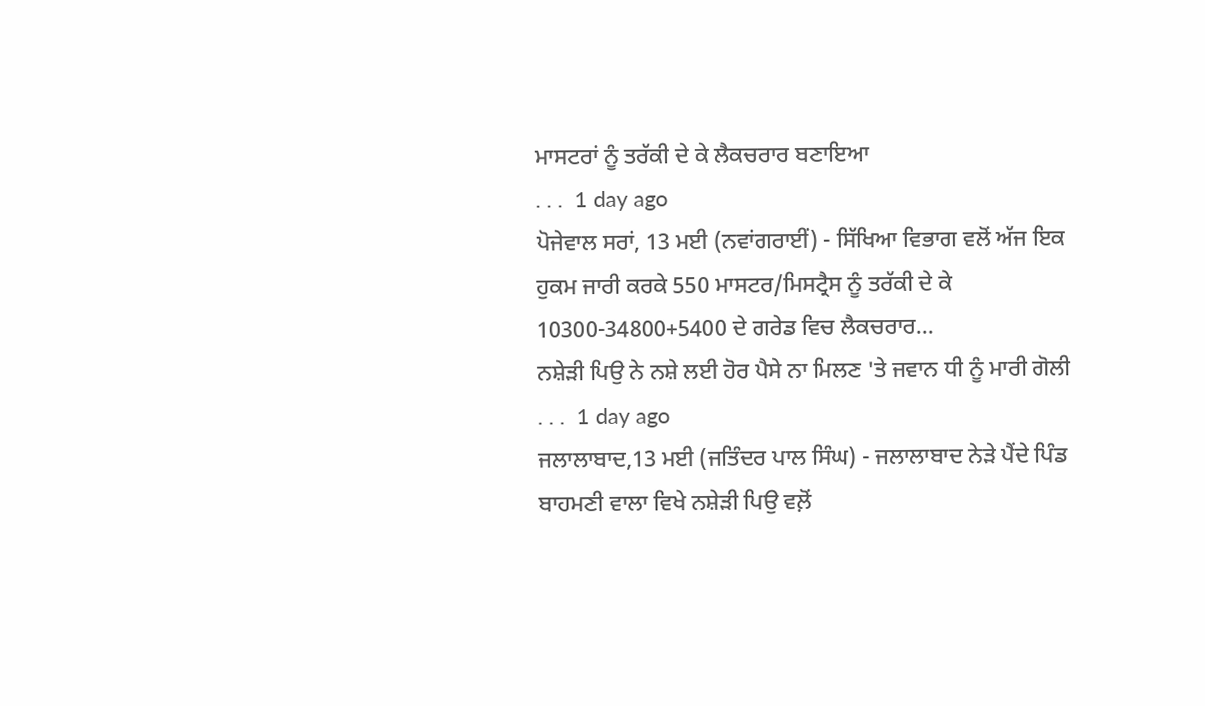ਮਾਸਟਰਾਂ ਨੂੰ ਤਰੱਕੀ ਦੇ ਕੇ ਲੈਕਚਰਾਰ ਬਣਾਇਆ
. . .  1 day ago
ਪੋਜੇਵਾਲ ਸਰਾਂ, 13 ਮਈ (ਨਵਾਂਗਰਾਈਂ) - ਸਿੱਖਿਆ ਵਿਭਾਗ ਵਲੋਂ ਅੱਜ ਇਕ ਹੁਕਮ ਜਾਰੀ ਕਰਕੇ 550 ਮਾਸਟਰ/ਮਿਸਟ੍ਰੈਸ ਨੂੰ ਤਰੱਕੀ ਦੇ ਕੇ 10300-34800+5400 ਦੇ ਗਰੇਡ ਵਿਚ ਲੈਕਚਰਾਰ...
ਨਸ਼ੇੜੀ ਪਿਉ ਨੇ ਨਸ਼ੇ ਲਈ ਹੋਰ ਪੈਸੇ ਨਾ ਮਿਲਣ 'ਤੇ ਜਵਾਨ ਧੀ ਨੂੰ ਮਾਰੀ ਗੋਲੀ
. . .  1 day ago
ਜਲਾਲਾਬਾਦ,13 ਮਈ (ਜਤਿੰਦਰ ਪਾਲ ਸਿੰਘ) - ਜਲਾਲਾਬਾਦ ਨੇੜੇ ਪੈਂਦੇ ਪਿੰਡ ਬਾਹਮਣੀ ਵਾਲਾ ਵਿਖੇ ਨਸ਼ੇੜੀ ਪਿਉ ਵਲ਼ੋਂ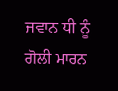ਜਵਾਨ ਧੀ ਨੂੰ ਗੋਲੀ ਮਾਰਨ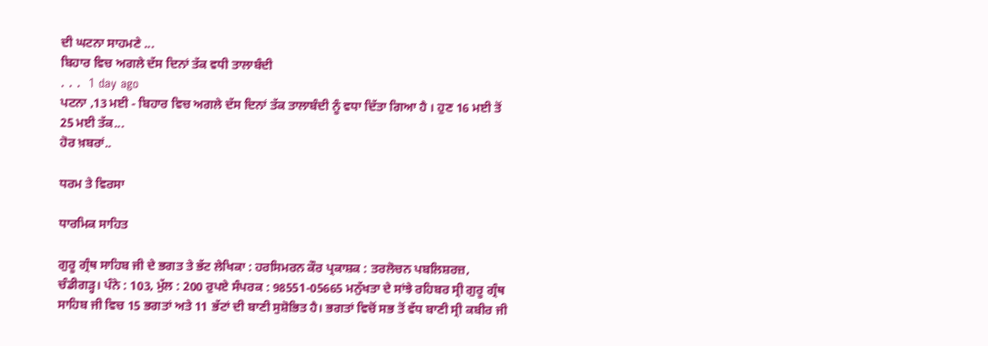ਦੀ ਘਟਨਾ ਸਾਹਮਣੇ ...
ਬਿਹਾਰ ਵਿਚ ਅਗਲੇ ਦੱਸ ਦਿਨਾਂ ਤੱਕ ਵਧੀ ਤਾਲਾਬੰਦੀ
. . .  1 day ago
ਪਟਨਾ ,13 ਮਈ - ਬਿਹਾਰ ਵਿਚ ਅਗਲੇ ਦੱਸ ਦਿਨਾਂ ਤੱਕ ਤਾਲਾਬੰਦੀ ਨੂੰ ਵਧਾ ਦਿੱਤਾ ਗਿਆ ਹੈ । ਹੁਣ 16 ਮਈ ਤੋਂ 25 ਮਈ ਤੱਕ...
ਹੋਰ ਖ਼ਬਰਾਂ..

ਧਰਮ ਤੇ ਵਿਰਸਾ

ਧਾਰਮਿਕ ਸਾਹਿਤ

ਗੁਰੂ ਗ੍ਰੰਥ ਸਾਹਿਬ ਜੀ ਦੇ ਭਗਤ ਤੇ ਭੱਟ ਲੇਖਿਕਾ : ਹਰਸਿਮਰਨ ਕੌਰ ਪ੍ਰਕਾਸ਼ਕ : ਤਰਲੋਚਨ ਪਬਲਿਸ਼ਰਜ਼, ਚੰਡੀਗੜ੍ਹ। ਪੰਨੇ : 103, ਮੁੱਲ : 200 ਰੁਪਏ ਸੰਪਰਕ : 98551-05665 ਮਨੁੱਖਤਾ ਦੇ ਸਾਂਝੇ ਰਹਿਬਰ ਸ੍ਰੀ ਗੁਰੂ ਗ੍ਰੰਥ ਸਾਹਿਬ ਜੀ ਵਿਚ 15 ਭਗਤਾਂ ਅਤੇ 11 ਭੱਟਾਂ ਦੀ ਬਾਣੀ ਸੁਸ਼ੋਭਿਤ ਹੈ। ਭਗਤਾਂ ਵਿਚੋਂ ਸਭ ਤੋਂ ਵੱਧ ਬਾਣੀ ਸ੍ਰੀ ਕਬੀਰ ਜੀ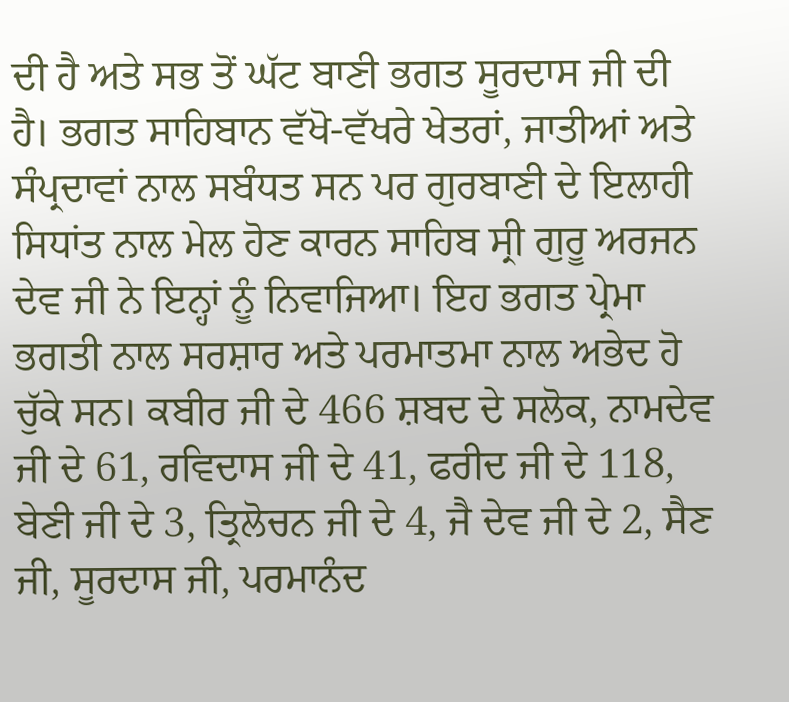ਦੀ ਹੈ ਅਤੇ ਸਭ ਤੋਂ ਘੱਟ ਬਾਣੀ ਭਗਤ ਸੂਰਦਾਸ ਜੀ ਦੀ ਹੈ। ਭਗਤ ਸਾਹਿਬਾਨ ਵੱਖੋ-ਵੱਖਰੇ ਖੇਤਰਾਂ, ਜਾਤੀਆਂ ਅਤੇ ਸੰਪ੍ਰਦਾਵਾਂ ਨਾਲ ਸਬੰਧਤ ਸਨ ਪਰ ਗੁਰਬਾਣੀ ਦੇ ਇਲਾਹੀ ਸਿਧਾਂਤ ਨਾਲ ਮੇਲ ਹੋਣ ਕਾਰਨ ਸਾਹਿਬ ਸ੍ਰੀ ਗੁਰੂ ਅਰਜਨ ਦੇਵ ਜੀ ਨੇ ਇਨ੍ਹਾਂ ਨੂੰ ਨਿਵਾਜਿਆ। ਇਹ ਭਗਤ ਪ੍ਰੇਮਾ ਭਗਤੀ ਨਾਲ ਸਰਸ਼ਾਰ ਅਤੇ ਪਰਮਾਤਮਾ ਨਾਲ ਅਭੇਦ ਹੋ ਚੁੱਕੇ ਸਨ। ਕਬੀਰ ਜੀ ਦੇ 466 ਸ਼ਬਦ ਦੇ ਸਲੋਕ, ਨਾਮਦੇਵ ਜੀ ਦੇ 61, ਰਵਿਦਾਸ ਜੀ ਦੇ 41, ਫਰੀਦ ਜੀ ਦੇ 118, ਬੇਣੀ ਜੀ ਦੇ 3, ਤ੍ਰਿਲੋਚਨ ਜੀ ਦੇ 4, ਜੈ ਦੇਵ ਜੀ ਦੇ 2, ਸੈਣ ਜੀ, ਸੂਰਦਾਸ ਜੀ, ਪਰਮਾਨੰਦ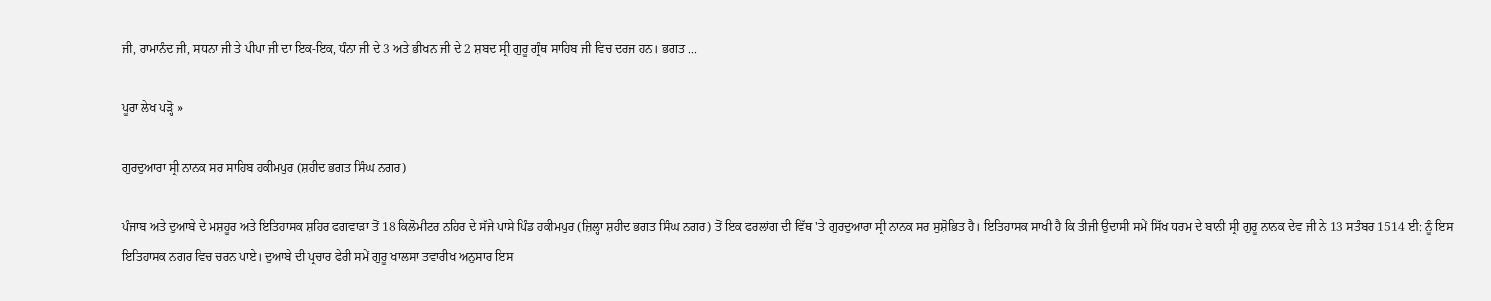ਜੀ, ਰਾਮਾਨੰਦ ਜੀ, ਸਧਨਾ ਜੀ ਤੇ ਪੀਪਾ ਜੀ ਦਾ ਇਕ-ਇਕ, ਧੰਨਾ ਜੀ ਦੇ 3 ਅਤੇ ਭੀਖਨ ਜੀ ਦੇ 2 ਸ਼ਬਦ ਸ੍ਰੀ ਗੁਰੂ ਗ੍ਰੰਥ ਸਾਹਿਬ ਜੀ ਵਿਚ ਦਰਜ ਹਨ। ਭਗਤ ...

ਪੂਰਾ ਲੇਖ ਪੜ੍ਹੋ »

ਗੁਰਦੁਆਰਾ ਸ੍ਰੀ ਨਾਨਕ ਸਰ ਸਾਹਿਬ ਹਕੀਮਪੁਰ (ਸ਼ਹੀਦ ਭਗਤ ਸਿੰਘ ਨਗਰ)

ਪੰਜਾਬ ਅਤੇ ਦੁਆਬੇ ਦੇ ਮਸ਼ਹੂਰ ਅਤੇ ਇਤਿਹਾਸਕ ਸ਼ਹਿਰ ਫਗਵਾੜਾ ਤੋਂ 18 ਕਿਲੋਮੀਟਰ ਨਹਿਰ ਦੇ ਸੱਜੇ ਪਾਸੇ ਪਿੰਡ ਹਕੀਮਪੁਰ (ਜ਼ਿਲ੍ਹਾ ਸ਼ਹੀਦ ਭਗਤ ਸਿੰਘ ਨਗਰ) ਤੋਂ ਇਕ ਫਰਲਾਂਗ ਦੀ ਵਿੱਥ 'ਤੇ ਗੁਰਦੁਆਰਾ ਸ੍ਰੀ ਨਾਨਕ ਸਰ ਸੁਸ਼ੋਭਿਤ ਹੈ। ਇਤਿਹਾਸਕ ਸਾਖੀ ਹੈ ਕਿ ਤੀਜੀ ਉਦਾਸੀ ਸਮੇਂ ਸਿੱਖ ਧਰਮ ਦੇ ਬਾਨੀ ਸ੍ਰੀ ਗੁਰੂ ਨਾਨਕ ਦੇਵ ਜੀ ਨੇ 13 ਸਤੰਬਰ 1514 ਈ: ਨੂੰ ਇਸ ਇਤਿਹਾਸਕ ਨਗਰ ਵਿਚ ਚਰਨ ਪਾਏ। ਦੁਆਬੇ ਦੀ ਪ੍ਰਚਾਰ ਫੇਰੀ ਸਮੇਂ ਗੁਰੂ ਖਾਲਸਾ ਤਵਾਰੀਖ ਅਨੁਸਾਰ ਇਸ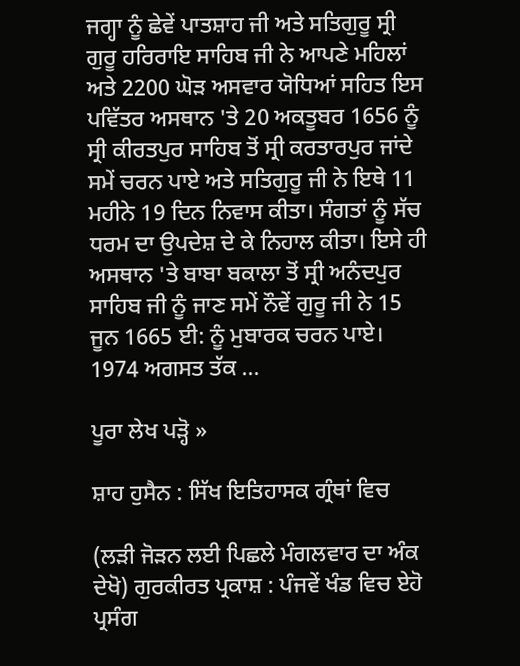ਜਗ੍ਹਾ ਨੂੰ ਛੇਵੇਂ ਪਾਤਸ਼ਾਹ ਜੀ ਅਤੇ ਸਤਿਗੁਰੂ ਸ੍ਰੀ ਗੁਰੂ ਹਰਿਰਾਇ ਸਾਹਿਬ ਜੀ ਨੇ ਆਪਣੇ ਮਹਿਲਾਂ ਅਤੇ 2200 ਘੋੜ ਅਸਵਾਰ ਯੋਧਿਆਂ ਸਹਿਤ ਇਸ ਪਵਿੱਤਰ ਅਸਥਾਨ 'ਤੇ 20 ਅਕਤੂਬਰ 1656 ਨੂੰ ਸ੍ਰੀ ਕੀਰਤਪੁਰ ਸਾਹਿਬ ਤੋਂ ਸ੍ਰੀ ਕਰਤਾਰਪੁਰ ਜਾਂਦੇ ਸਮੇਂ ਚਰਨ ਪਾਏ ਅਤੇ ਸਤਿਗੁਰੂ ਜੀ ਨੇ ਇਥੇ 11 ਮਹੀਨੇ 19 ਦਿਨ ਨਿਵਾਸ ਕੀਤਾ। ਸੰਗਤਾਂ ਨੂੰ ਸੱਚ ਧਰਮ ਦਾ ਉਪਦੇਸ਼ ਦੇ ਕੇ ਨਿਹਾਲ ਕੀਤਾ। ਇਸੇ ਹੀ ਅਸਥਾਨ 'ਤੇ ਬਾਬਾ ਬਕਾਲਾ ਤੋਂ ਸ੍ਰੀ ਅਨੰਦਪੁਰ ਸਾਹਿਬ ਜੀ ਨੂੰ ਜਾਣ ਸਮੇਂ ਨੌਵੇਂ ਗੁਰੂ ਜੀ ਨੇ 15 ਜੂਨ 1665 ਈ: ਨੂੰ ਮੁਬਾਰਕ ਚਰਨ ਪਾਏ। 1974 ਅਗਸਤ ਤੱਕ ...

ਪੂਰਾ ਲੇਖ ਪੜ੍ਹੋ »

ਸ਼ਾਹ ਹੁਸੈਨ : ਸਿੱਖ ਇਤਿਹਾਸਕ ਗ੍ਰੰਥਾਂ ਵਿਚ

(ਲੜੀ ਜੋੜਨ ਲਈ ਪਿਛਲੇ ਮੰਗਲਵਾਰ ਦਾ ਅੰਕ ਦੇਖੋ) ਗੁਰਕੀਰਤ ਪ੍ਰਕਾਸ਼ : ਪੰਜਵੇਂ ਖੰਡ ਵਿਚ ਏਹੋ ਪ੍ਰਸੰਗ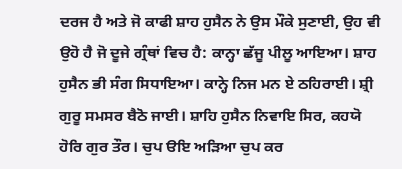ਦਰਜ ਹੈ ਅਤੇ ਜੋ ਕਾਫੀ ਸ਼ਾਹ ਹੁਸੈਨ ਨੇ ਉਸ ਮੌਕੇ ਸੁਣਾਈ, ਉਹ ਵੀ ਉਹੋ ਹੈ ਜੋ ਦੂਜੇ ਗ੍ਰੰਥਾਂ ਵਿਚ ਹੈ: ਕਾਨ੍ਹਾ ਛੱਜੂ ਪੀਲੂ ਆਇਆ। ਸ਼ਾਹ ਹੁਸੈਨ ਭੀ ਸੰਗ ਸਿਧਾਇਆ। ਕਾਨ੍ਹੇ ਨਿਜ ਮਨ ਏ ਠਹਿਰਾਈ। ਸ਼੍ਰੀ ਗੁਰੂ ਸਮਸਰ ਬੈਠੋ ਜਾਈ। ਸ਼ਾਹਿ ਹੁਸੈਨ ਨਿਵਾਇ ਸਿਰ, ਕਹਯੋ ਹੋਰਿ ਗੁਰ ਤੌਰ। ਚੁਪ ੳਇ ਅੜਿਆ ਚੁਪ ਕਰ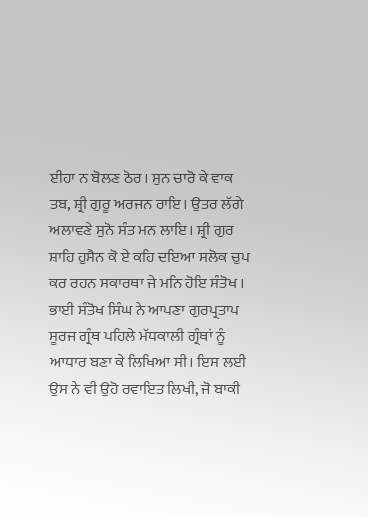ਈਹਾ ਨ ਬੋਲਣ ਠੋਰ। ਸੁਨ ਚਾਰੋ ਕੇ ਵਾਕ ਤਬ, ਸ਼੍ਰੀ ਗੁਰੂ ਅਰਜਨ ਰਾਇ। ਉਤਰ ਲੱਗੇ ਅਲਾਵਣੇ ਸੁਨੋ ਸੰਤ ਮਨ ਲਾਇ। ਸ਼੍ਰੀ ਗੁਰ ਸ਼ਾਹਿ ਹੁਸੈਨ ਕੋ ਏ ਕਹਿ ਦਇਆ ਸਲੋਕ ਚੁਪ ਕਰ ਰਹਨ ਸਕਾਰਥਾ ਜੇ ਮਨਿ ਹੋਇ ਸੰਤੋਖ । ਭਾਈ ਸੰਤੋਖ ਸਿੰਘ ਨੇ ਆਪਣਾ ਗੁਰਪ੍ਰਤਾਪ ਸੂਰਜ ਗ੍ਰੰਥ ਪਹਿਲੇ ਮੱਧਕਾਲੀ ਗ੍ਰੰਥਾਂ ਨੂੰ ਆਧਾਰ ਬਣਾ ਕੇ ਲਿਖਿਆ ਸੀ। ਇਸ ਲਈ ਉਸ ਨੇ ਵੀ ਉਹੋ ਰਵਾਇਤ ਲਿਖੀ, ਜੋ ਬਾਕੀ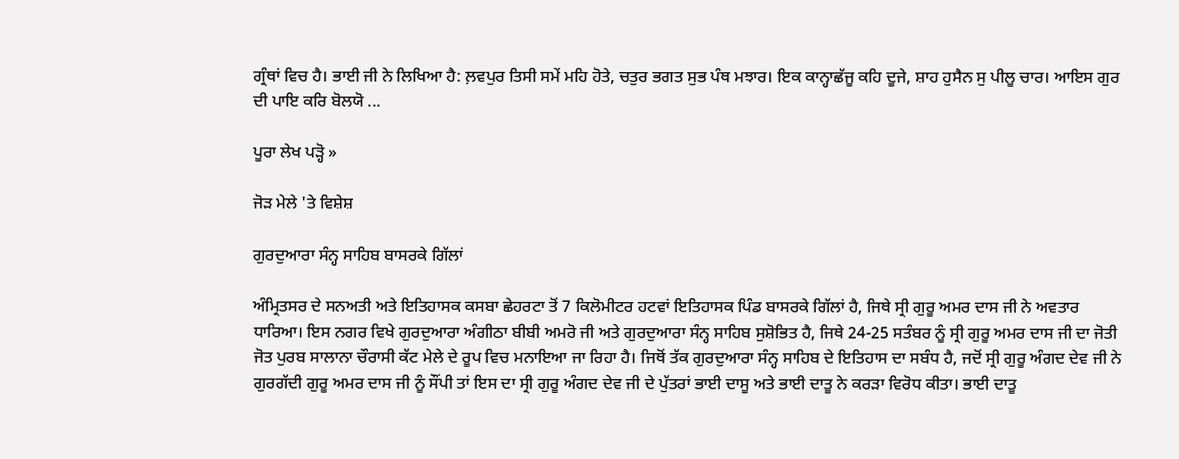ਗ੍ਰੰਥਾਂ ਵਿਚ ਹੈ। ਭਾਈ ਜੀ ਨੇ ਲਿਖਿਆ ਹੈ: ਲ਼ਵਪੁਰ ਤਿਸੀ ਸਮੇਂ ਮਹਿ ਹੋਤੇ, ਚਤੁਰ ਭਗਤ ਸੁਭ ਪੰਥ ਮਝਾਰ। ਇਕ ਕਾਨ੍ਹਾਛੱਜੂ ਕਹਿ ਦੂਜੇ, ਸ਼ਾਹ ਹੁਸੈਨ ਸੁ ਪੀਲੂ ਚਾਰ। ਆਇਸ ਗੁਰ ਦੀ ਪਾਇ ਕਰਿ ਬੋਲਯੋ ...

ਪੂਰਾ ਲੇਖ ਪੜ੍ਹੋ »

ਜੋੜ ਮੇਲੇ 'ਤੇ ਵਿਸ਼ੇਸ਼

ਗੁਰਦੁਆਰਾ ਸੰਨ੍ਹ ਸਾਹਿਬ ਬਾਸਰਕੇ ਗਿੱਲਾਂ

ਅੰਮ੍ਰਿਤਸਰ ਦੇ ਸਨਅਤੀ ਅਤੇ ਇਤਿਹਾਸਕ ਕਸਬਾ ਛੇਹਰਟਾ ਤੋਂ 7 ਕਿਲੋਮੀਟਰ ਹਟਵਾਂ ਇਤਿਹਾਸਕ ਪਿੰਡ ਬਾਸਰਕੇ ਗਿੱਲਾਂ ਹੈ, ਜਿਥੇ ਸ੍ਰੀ ਗੁਰੂ ਅਮਰ ਦਾਸ ਜੀ ਨੇ ਅਵਤਾਰ ਧਾਰਿਆ। ਇਸ ਨਗਰ ਵਿਖੇ ਗੁਰਦੁਆਰਾ ਅੰਗੀਠਾ ਬੀਬੀ ਅਮਰੋ ਜੀ ਅਤੇ ਗੁਰਦੁਆਰਾ ਸੰਨ੍ਹ ਸਾਹਿਬ ਸੁਸ਼ੋਭਿਤ ਹੈ, ਜਿਥੇ 24-25 ਸਤੰਬਰ ਨੂੰ ਸ੍ਰੀ ਗੁਰੂ ਅਮਰ ਦਾਸ ਜੀ ਦਾ ਜੋਤੀ ਜੋਤ ਪੁਰਬ ਸਾਲਾਨਾ ਚੌਰਾਸੀ ਕੱਟ ਮੇਲੇ ਦੇ ਰੂਪ ਵਿਚ ਮਨਾਇਆ ਜਾ ਰਿਹਾ ਹੈ। ਜਿਥੋਂ ਤੱਕ ਗੁਰਦੁਆਰਾ ਸੰਨ੍ਹ ਸਾਹਿਬ ਦੇ ਇਤਿਹਾਸ ਦਾ ਸਬੰਧ ਹੈ, ਜਦੋਂ ਸ੍ਰੀ ਗੁਰੂ ਅੰਗਦ ਦੇਵ ਜੀ ਨੇ ਗੁਰਗੱਦੀ ਗੁਰੂ ਅਮਰ ਦਾਸ ਜੀ ਨੂੰ ਸੌਂਪੀ ਤਾਂ ਇਸ ਦਾ ਸ੍ਰੀ ਗੁਰੂ ਅੰਗਦ ਦੇਵ ਜੀ ਦੇ ਪੁੱਤਰਾਂ ਭਾਈ ਦਾਸੂ ਅਤੇ ਭਾਈ ਦਾਤੂ ਨੇ ਕਰੜਾ ਵਿਰੋਧ ਕੀਤਾ। ਭਾਈ ਦਾਤੂ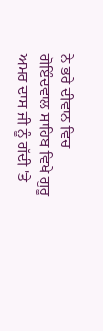ਨੇ ਭਰੇ ਦੀਵਾਨ ਵਿਚ ਗੋਇੰਦਵਾਲ ਸਾਹਿਬ ਵਿਖੇ ਗੁਰੂ ਅਮਰ ਦਾਸ ਜੀ ਨੂੰ ਗੱਦੀ 'ਤੇ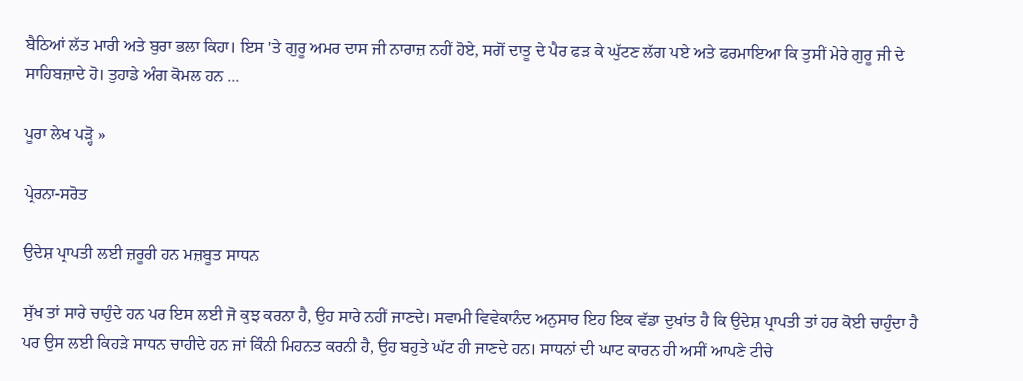ਬੈਠਿਆਂ ਲੱਤ ਮਾਰੀ ਅਤੇ ਬੁਰਾ ਭਲਾ ਕਿਹਾ। ਇਸ 'ਤੇ ਗੁਰੂ ਅਮਰ ਦਾਸ ਜੀ ਨਾਰਾਜ਼ ਨਹੀਂ ਹੋਏ, ਸਗੋਂ ਦਾਤੂ ਦੇ ਪੈਰ ਫੜ ਕੇ ਘੁੱਟਣ ਲੱਗ ਪਏ ਅਤੇ ਫਰਮਾਇਆ ਕਿ ਤੁਸੀਂ ਮੇਰੇ ਗੁਰੂ ਜੀ ਦੇ ਸਾਹਿਬਜ਼ਾਦੇ ਹੋ। ਤੁਹਾਡੇ ਅੰਗ ਕੋਮਲ ਹਨ ...

ਪੂਰਾ ਲੇਖ ਪੜ੍ਹੋ »

ਪ੍ਰੇਰਨਾ-ਸਰੋਤ

ਉਦੇਸ਼ ਪ੍ਰਾਪਤੀ ਲਈ ਜ਼ਰੂਰੀ ਹਨ ਮਜ਼ਬੂਤ ਸਾਧਨ

ਸੁੱਖ ਤਾਂ ਸਾਰੇ ਚਾਹੁੰਦੇ ਹਨ ਪਰ ਇਸ ਲਈ ਜੋ ਕੁਝ ਕਰਨਾ ਹੈ, ਉਹ ਸਾਰੇ ਨਹੀਂ ਜਾਣਦੇ। ਸਵਾਮੀ ਵਿਵੇਕਾਨੰਦ ਅਨੁਸਾਰ ਇਹ ਇਕ ਵੱਡਾ ਦੁਖਾਂਤ ਹੈ ਕਿ ਉਦੇਸ਼ ਪ੍ਰਾਪਤੀ ਤਾਂ ਹਰ ਕੋਈ ਚਾਹੁੰਦਾ ਹੈ ਪਰ ਉਸ ਲਈ ਕਿਹੜੇ ਸਾਧਨ ਚਾਹੀਦੇ ਹਨ ਜਾਂ ਕਿੰਨੀ ਮਿਹਨਤ ਕਰਨੀ ਹੈ, ਉਹ ਬਹੁਤੇ ਘੱਟ ਹੀ ਜਾਣਦੇ ਹਨ। ਸਾਧਨਾਂ ਦੀ ਘਾਟ ਕਾਰਨ ਹੀ ਅਸੀਂ ਆਪਣੇ ਟੀਚੇ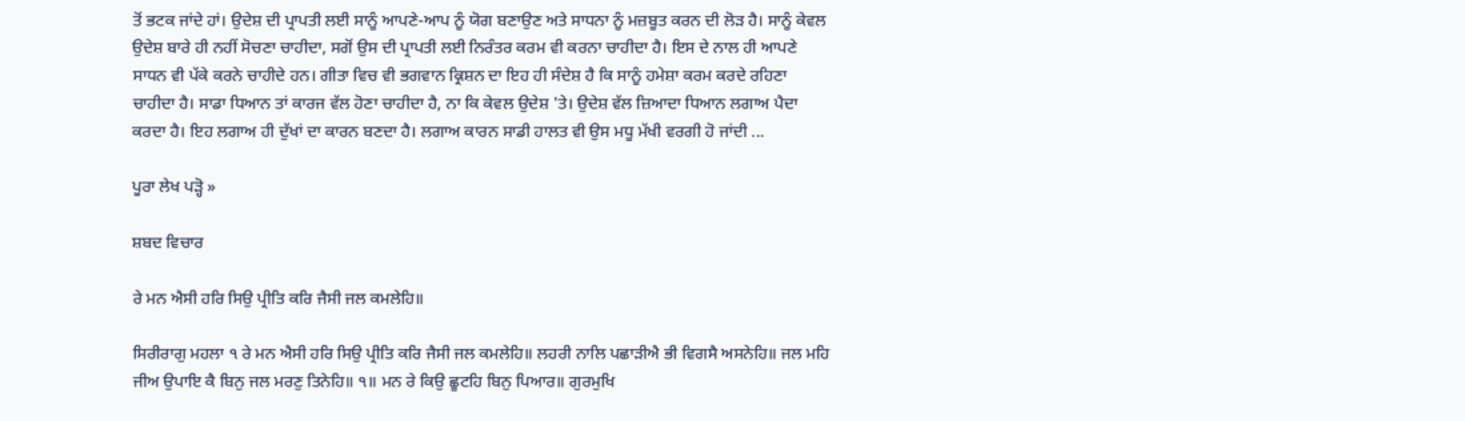ਤੋਂ ਭਟਕ ਜਾਂਦੇ ਹਾਂ। ਉਦੇਸ਼ ਦੀ ਪ੍ਰਾਪਤੀ ਲਈ ਸਾਨੂੰ ਆਪਣੇ-ਆਪ ਨੂੰ ਯੋਗ ਬਣਾਉਣ ਅਤੇ ਸਾਧਨਾ ਨੂੰ ਮਜ਼ਬੂਤ ਕਰਨ ਦੀ ਲੋੜ ਹੈ। ਸਾਨੂੰ ਕੇਵਲ ਉਦੇਸ਼ ਬਾਰੇ ਹੀ ਨਹੀਂ ਸੋਚਣਾ ਚਾਹੀਦਾ, ਸਗੋਂ ਉਸ ਦੀ ਪ੍ਰਾਪਤੀ ਲਈ ਨਿਰੰਤਰ ਕਰਮ ਵੀ ਕਰਨਾ ਚਾਹੀਦਾ ਹੈ। ਇਸ ਦੇ ਨਾਲ ਹੀ ਆਪਣੇ ਸਾਧਨ ਵੀ ਪੱਕੇ ਕਰਨੇ ਚਾਹੀਦੇ ਹਨ। ਗੀਤਾ ਵਿਚ ਵੀ ਭਗਵਾਨ ਕ੍ਰਿਸ਼ਨ ਦਾ ਇਹ ਹੀ ਸੰਦੇਸ਼ ਹੈ ਕਿ ਸਾਨੂੰ ਹਮੇਸ਼ਾ ਕਰਮ ਕਰਦੇ ਰਹਿਣਾ ਚਾਹੀਦਾ ਹੈ। ਸਾਡਾ ਧਿਆਨ ਤਾਂ ਕਾਰਜ ਵੱਲ ਹੋਣਾ ਚਾਹੀਦਾ ਹੈ, ਨਾ ਕਿ ਕੇਵਲ ਉਦੇਸ਼ 'ਤੇ। ਉਦੇਸ਼ ਵੱਲ ਜ਼ਿਆਦਾ ਧਿਆਨ ਲਗਾਅ ਪੈਦਾ ਕਰਦਾ ਹੈ। ਇਹ ਲਗਾਅ ਹੀ ਦੁੱਖਾਂ ਦਾ ਕਾਰਨ ਬਣਦਾ ਹੈ। ਲਗਾਅ ਕਾਰਨ ਸਾਡੀ ਹਾਲਤ ਵੀ ਉਸ ਮਧੂ ਮੱਖੀ ਵਰਗੀ ਹੋ ਜਾਂਦੀ ...

ਪੂਰਾ ਲੇਖ ਪੜ੍ਹੋ »

ਸ਼ਬਦ ਵਿਚਾਰ

ਰੇ ਮਨ ਐਸੀ ਹਰਿ ਸਿਉ ਪ੍ਰੀਤਿ ਕਰਿ ਜੈਸੀ ਜਲ ਕਮਲੇਹਿ॥

ਸਿਰੀਰਾਗੁ ਮਹਲਾ ੧ ਰੇ ਮਨ ਐਸੀ ਹਰਿ ਸਿਉ ਪ੍ਰੀਤਿ ਕਰਿ ਜੈਸੀ ਜਲ ਕਮਲੇਹਿ॥ ਲਹਰੀ ਨਾਲਿ ਪਛਾੜੀਐ ਭੀ ਵਿਗਸੈ ਅਸਨੇਹਿ॥ ਜਲ ਮਹਿ ਜੀਅ ਉਪਾਇ ਕੈ ਬਿਨੁ ਜਲ ਮਰਣੁ ਤਿਨੇਹਿ॥ ੧॥ ਮਨ ਰੇ ਕਿਉ ਛੂਟਹਿ ਬਿਨੁ ਪਿਆਰ॥ ਗੁਰਮੁਖਿ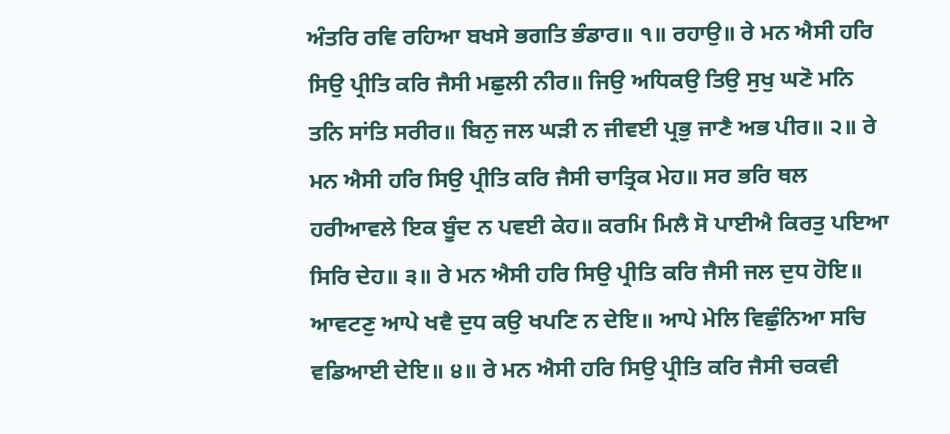ਅੰਤਰਿ ਰਵਿ ਰਹਿਆ ਬਖਸੇ ਭਗਤਿ ਭੰਡਾਰ॥ ੧॥ ਰਹਾਉ॥ ਰੇ ਮਨ ਐਸੀ ਹਰਿ ਸਿਉ ਪ੍ਰੀਤਿ ਕਰਿ ਜੈਸੀ ਮਛੁਲੀ ਨੀਰ॥ ਜਿਉ ਅਧਿਕਉ ਤਿਉ ਸੁਖੁ ਘਣੋ ਮਨਿ ਤਨਿ ਸਾਂਤਿ ਸਰੀਰ॥ ਬਿਨੁ ਜਲ ਘੜੀ ਨ ਜੀਵਈ ਪ੍ਰਭੁ ਜਾਣੈ ਅਭ ਪੀਰ॥ ੨॥ ਰੇ ਮਨ ਐਸੀ ਹਰਿ ਸਿਉ ਪ੍ਰੀਤਿ ਕਰਿ ਜੈਸੀ ਚਾਤ੍ਰਿਕ ਮੇਹ॥ ਸਰ ਭਰਿ ਥਲ ਹਰੀਆਵਲੇ ਇਕ ਬੂੰਦ ਨ ਪਵਈ ਕੇਹ॥ ਕਰਮਿ ਮਿਲੈ ਸੋ ਪਾਈਐ ਕਿਰਤੁ ਪਇਆ ਸਿਰਿ ਦੇਹ॥ ੩॥ ਰੇ ਮਨ ਐਸੀ ਹਰਿ ਸਿਉ ਪ੍ਰੀਤਿ ਕਰਿ ਜੈਸੀ ਜਲ ਦੁਧ ਹੋਇ॥ ਆਵਟਣੁ ਆਪੇ ਖਵੈ ਦੁਧ ਕਉ ਖਪਣਿ ਨ ਦੇਇ॥ ਆਪੇ ਮੇਲਿ ਵਿਛੁੰਨਿਆ ਸਚਿ ਵਡਿਆਈ ਦੇਇ॥ ੪॥ ਰੇ ਮਨ ਐਸੀ ਹਰਿ ਸਿਉ ਪ੍ਰੀਤਿ ਕਰਿ ਜੈਸੀ ਚਕਵੀ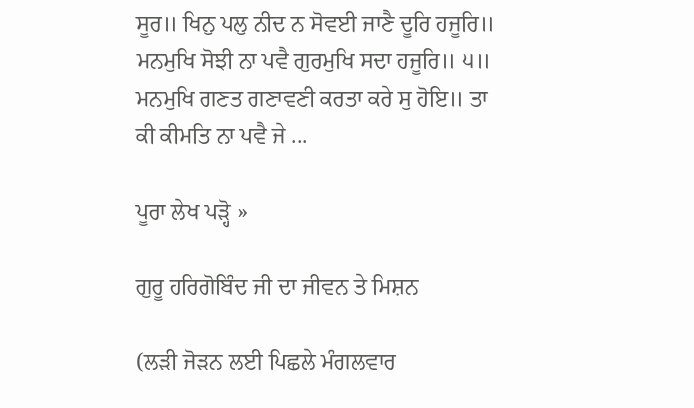ਸੂਰ॥ ਖਿਨੁ ਪਲੁ ਨੀਦ ਨ ਸੋਵਈ ਜਾਣੈ ਦੂਰਿ ਹਜੂਰਿ॥ ਮਨਮੁਖਿ ਸੋਝੀ ਨਾ ਪਵੈ ਗੁਰਮੁਖਿ ਸਦਾ ਹਜੂਰਿ॥ ੫॥ ਮਨਮੁਖਿ ਗਣਤ ਗਣਾਵਣੀ ਕਰਤਾ ਕਰੇ ਸੁ ਹੋਇ॥ ਤਾ ਕੀ ਕੀਮਤਿ ਨਾ ਪਵੈ ਜੇ ...

ਪੂਰਾ ਲੇਖ ਪੜ੍ਹੋ »

ਗੁਰੂ ਹਰਿਗੋਬਿੰਦ ਜੀ ਦਾ ਜੀਵਨ ਤੇ ਮਿਸ਼ਨ

(ਲੜੀ ਜੋੜਨ ਲਈ ਪਿਛਲੇ ਮੰਗਲਵਾਰ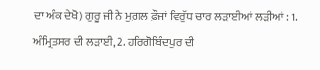ਦਾ ਅੰਕ ਦੇਖੋ) ਗੁਰੂ ਜੀ ਨੇ ਮੁਗ਼ਲ ਫ਼ੌਜਾਂ ਵਿਰੁੱਧ ਚਾਰ ਲੜਾਈਆਂ ਲੜੀਆਂ : 1. ਅੰਮ੍ਰਿਤਸਰ ਦੀ ਲੜਾਈ, 2. ਹਰਿਗੋਬਿੰਦਪੁਰ ਦੀ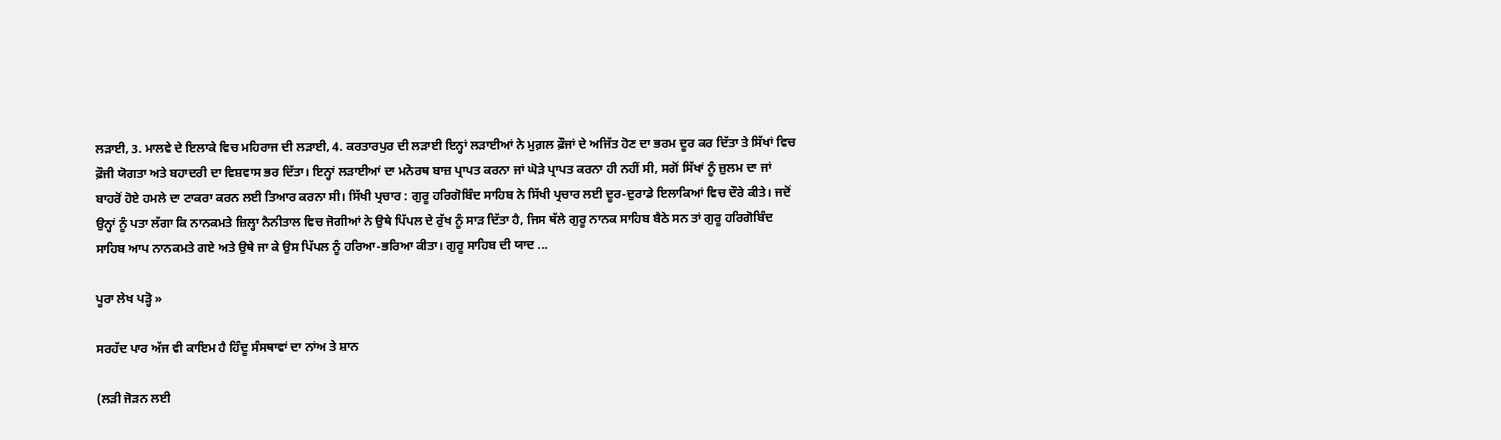ਲੜਾਈ, 3. ਮਾਲਵੇ ਦੇ ਇਲਾਕੇ ਵਿਚ ਮਹਿਰਾਜ ਦੀ ਲੜਾਈ, 4. ਕਰਤਾਰਪੁਰ ਦੀ ਲੜਾਈ ਇਨ੍ਹਾਂ ਲੜਾਈਆਂ ਨੇ ਮੁਗ਼ਲ ਫ਼ੌਜਾਂ ਦੇ ਅਜਿੱਤ ਹੋਣ ਦਾ ਭਰਮ ਦੂਰ ਕਰ ਦਿੱਤਾ ਤੇ ਸਿੱਖਾਂ ਵਿਚ ਫ਼ੌਜੀ ਯੋਗਤਾ ਅਤੇ ਬਹਾਦਰੀ ਦਾ ਵਿਸ਼ਵਾਸ ਭਰ ਦਿੱਤਾ। ਇਨ੍ਹਾਂ ਲੜਾਈਆਂ ਦਾ ਮਨੋਰਥ ਬਾਜ਼ ਪ੍ਰਾਪਤ ਕਰਨਾ ਜਾਂ ਘੋੜੇ ਪ੍ਰਾਪਤ ਕਰਨਾ ਹੀ ਨਹੀਂ ਸੀ, ਸਗੋਂ ਸਿੱਖਾਂ ਨੂੰ ਜ਼ੁਲਮ ਦਾ ਜਾਂ ਬਾਹਰੋਂ ਹੋਏ ਹਮਲੇ ਦਾ ਟਾਕਰਾ ਕਰਨ ਲਈ ਤਿਆਰ ਕਰਨਾ ਸੀ। ਸਿੱਖੀ ਪ੍ਰਚਾਰ : ਗੁਰੂ ਹਰਿਗੋਬਿੰਦ ਸਾਹਿਬ ਨੇ ਸਿੱਖੀ ਪ੍ਰਚਾਰ ਲਈ ਦੂਰ-ਦੁਰਾਡੇ ਇਲਾਕਿਆਂ ਵਿਚ ਦੌਰੇ ਕੀਤੇ। ਜਦੋਂ ਉਨ੍ਹਾਂ ਨੂੰ ਪਤਾ ਲੱਗਾ ਕਿ ਨਾਨਕਮਤੇ ਜ਼ਿਲ੍ਹਾ ਨੈਨੀਤਾਲ ਵਿਚ ਜੋਗੀਆਂ ਨੇ ਉਥੇ ਪਿੱਪਲ ਦੇ ਰੁੱਖ ਨੂੰ ਸਾੜ ਦਿੱਤਾ ਹੈ, ਜਿਸ ਥੱਲੇ ਗੁਰੂ ਨਾਨਕ ਸਾਹਿਬ ਬੈਠੇ ਸਨ ਤਾਂ ਗੁਰੂ ਹਰਿਗੋਬਿੰਦ ਸਾਹਿਬ ਆਪ ਨਾਨਕਮਤੇ ਗਏ ਅਤੇ ਉਥੇ ਜਾ ਕੇ ਉਸ ਪਿੱਪਲ ਨੂੰ ਹਰਿਆ-ਭਰਿਆ ਕੀਤਾ। ਗੁਰੂ ਸਾਹਿਬ ਦੀ ਯਾਦ ...

ਪੂਰਾ ਲੇਖ ਪੜ੍ਹੋ »

ਸਰਹੱਦ ਪਾਰ ਅੱਜ ਵੀ ਕਾਇਮ ਹੈ ਹਿੰਦੂ ਸੰਸਥਾਵਾਂ ਦਾ ਨਾਂਅ ਤੇ ਸ਼ਾਨ

(ਲੜੀ ਜੋੜਨ ਲਈ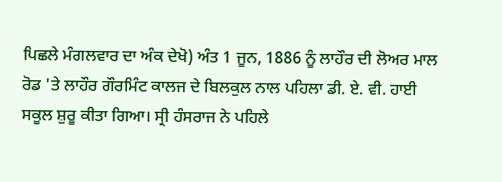ਪਿਛਲੇ ਮੰਗਲਵਾਰ ਦਾ ਅੰਕ ਦੇਖੋ) ਅੰਤ 1 ਜੂਨ, 1886 ਨੂੰ ਲਾਹੌਰ ਦੀ ਲੋਅਰ ਮਾਲ ਰੋਡ 'ਤੇ ਲਾਹੌਰ ਗੌਰਮਿੰਟ ਕਾਲਜ ਦੇ ਬਿਲਕੁਲ ਨਾਲ ਪਹਿਲਾ ਡੀ. ਏ. ਵੀ. ਹਾਈ ਸਕੂਲ ਸ਼ੁਰੂ ਕੀਤਾ ਗਿਆ। ਸ੍ਰੀ ਹੰਸਰਾਜ ਨੇ ਪਹਿਲੇ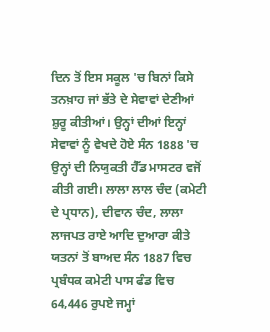ਦਿਨ ਤੋਂ ਇਸ ਸਕੂਲ 'ਚ ਬਿਨਾਂ ਕਿਸੇ ਤਨਖ਼ਾਹ ਜਾਂ ਭੱਤੇ ਦੇ ਸੇਵਾਵਾਂ ਦੇਣੀਆਂ ਸ਼ੁਰੂ ਕੀਤੀਆਂ। ਉਨ੍ਹਾਂ ਦੀਆਂ ਇਨ੍ਹਾਂ ਸੇਵਾਵਾਂ ਨੂੰ ਵੇਖਦੇ ਹੋਏ ਸੰਨ 1888 'ਚ ਉਨ੍ਹਾਂ ਦੀ ਨਿਯੁਕਤੀ ਹੈੱਡ ਮਾਸਟਰ ਵਜੋਂ ਕੀਤੀ ਗਈ। ਲਾਲਾ ਲਾਲ ਚੰਦ (ਕਮੇਟੀ ਦੇ ਪ੍ਰਧਾਨ), ਦੀਵਾਨ ਚੰਦ, ਲਾਲਾ ਲਾਜਪਤ ਰਾਏ ਆਦਿ ਦੁਆਰਾ ਕੀਤੇ ਯਤਨਾਂ ਤੋਂ ਬਾਅਦ ਸੰਨ 1887 ਵਿਚ ਪ੍ਰਬੰਧਕ ਕਮੇਟੀ ਪਾਸ ਫੰਡ ਵਿਚ 64,446 ਰੁਪਏ ਜਮ੍ਹਾਂ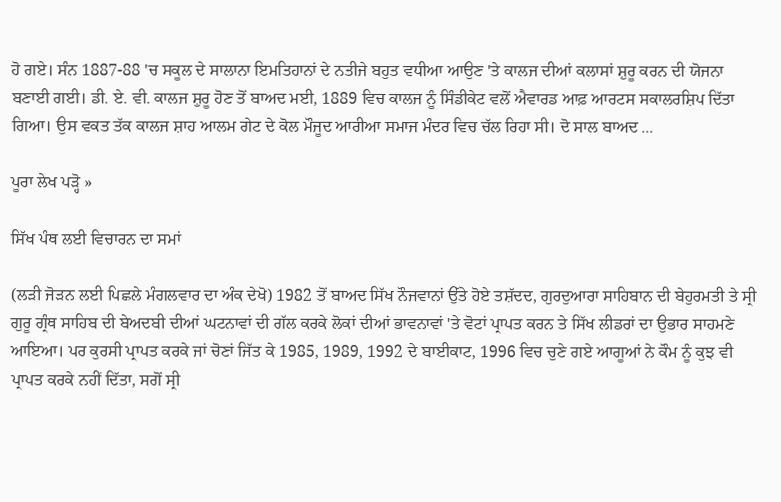ਹੋ ਗਏ। ਸੰਨ 1887-88 'ਚ ਸਕੂਲ ਦੇ ਸਾਲਾਨਾ ਇਮਤਿਹਾਨਾਂ ਦੇ ਨਤੀਜੇ ਬਹੁਤ ਵਧੀਆ ਆਉਣ 'ਤੇ ਕਾਲਜ ਦੀਆਂ ਕਲਾਸਾਂ ਸ਼ੁਰੂ ਕਰਨ ਦੀ ਯੋਜਨਾ ਬਣਾਈ ਗਈ। ਡੀ. ਏ. ਵੀ. ਕਾਲਜ ਸ਼ੁਰੂ ਹੋਣ ਤੋਂ ਬਾਅਦ ਮਈ, 1889 ਵਿਚ ਕਾਲਜ ਨੂੰ ਸਿੰਡੀਕੇਟ ਵਲੋਂ ਐਵਾਰਡ ਆਫ਼ ਆਰਟਸ ਸਕਾਲਰਸ਼ਿਪ ਦਿੱਤਾ ਗਿਆ। ਉਸ ਵਕਤ ਤੱਕ ਕਾਲਜ ਸ਼ਾਹ ਆਲਮ ਗੇਟ ਦੇ ਕੋਲ ਮੌਜੂਦ ਆਰੀਆ ਸਮਾਜ ਮੰਦਰ ਵਿਚ ਚੱਲ ਰਿਹਾ ਸੀ। ਦੋ ਸਾਲ ਬਾਅਦ ...

ਪੂਰਾ ਲੇਖ ਪੜ੍ਹੋ »

ਸਿੱਖ ਪੰਥ ਲਈ ਵਿਚਾਰਨ ਦਾ ਸਮਾਂ

(ਲੜੀ ਜੋੜਨ ਲਈ ਪਿਛਲੇ ਮੰਗਲਵਾਰ ਦਾ ਅੰਕ ਦੇਖੋ) 1982 ਤੋਂ ਬਾਅਦ ਸਿੱਖ ਨੌਜਵਾਨਾਂ ਉੱਤੇ ਹੋਏ ਤਸ਼ੱਦਦ, ਗੁਰਦੁਆਰਾ ਸਾਹਿਬਾਨ ਦੀ ਬੇਹੁਰਮਤੀ ਤੇ ਸ੍ਰੀ ਗੁਰੂ ਗ੍ਰੰਥ ਸਾਹਿਬ ਦੀ ਬੇਅਦਬੀ ਦੀਆਂ ਘਟਨਾਵਾਂ ਦੀ ਗੱਲ ਕਰਕੇ ਲੋਕਾਂ ਦੀਆਂ ਭਾਵਨਾਵਾਂ 'ਤੇ ਵੋਟਾਂ ਪ੍ਰਾਪਤ ਕਰਨ ਤੇ ਸਿੱਖ ਲੀਡਰਾਂ ਦਾ ਉਭਾਰ ਸਾਹਮਣੇ ਆਇਆ। ਪਰ ਕੁਰਸੀ ਪ੍ਰਾਪਤ ਕਰਕੇ ਜਾਂ ਚੋਣਾਂ ਜਿੱਤ ਕੇ 1985, 1989, 1992 ਦੇ ਬਾਈਕਾਟ, 1996 ਵਿਚ ਚੁਣੇ ਗਏ ਆਗੂਆਂ ਨੇ ਕੌਮ ਨੂੰ ਕੁਝ ਵੀ ਪ੍ਰਾਪਤ ਕਰਕੇ ਨਹੀਂ ਦਿੱਤਾ, ਸਗੋਂ ਸ੍ਰੀ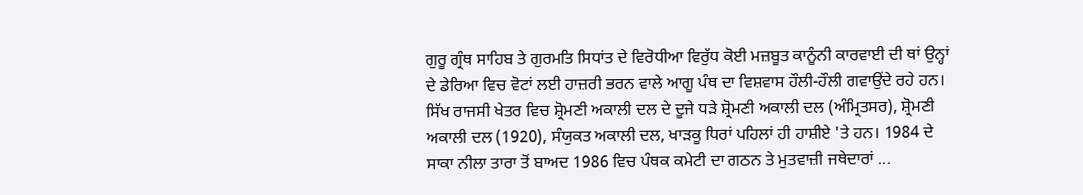ਗੁਰੂ ਗ੍ਰੰਥ ਸਾਹਿਬ ਤੇ ਗੁਰਮਤਿ ਸਿਧਾਂਤ ਦੇ ਵਿਰੋਧੀਆ ਵਿਰੁੱਧ ਕੋਈ ਮਜ਼ਬੂਤ ਕਾਨੂੰਨੀ ਕਾਰਵਾਈ ਦੀ ਥਾਂ ਉਨ੍ਹਾਂ ਦੇ ਡੇਰਿਆ ਵਿਚ ਵੋਟਾਂ ਲਈ ਹਾਜ਼ਰੀ ਭਰਨ ਵਾਲੇ ਆਗੂ ਪੰਥ ਦਾ ਵਿਸ਼ਵਾਸ ਹੌਲੀ-ਹੌਲੀ ਗਵਾਉਂਦੇ ਰਹੇ ਹਨ। ਸਿੱਖ ਰਾਜਸੀ ਖੇਤਰ ਵਿਚ ਸ਼੍ਰੋਮਣੀ ਅਕਾਲੀ ਦਲ ਦੇ ਦੂਜੇ ਧੜੇ ਸ਼੍ਰੋਮਣੀ ਅਕਾਲੀ ਦਲ (ਅੰਮ੍ਰਿਤਸਰ), ਸ਼੍ਰੋਮਣੀ ਅਕਾਲੀ ਦਲ (1920), ਸੰਯੁਕਤ ਅਕਾਲੀ ਦਲ, ਖਾੜਕੂ ਧਿਰਾਂ ਪਹਿਲਾਂ ਹੀ ਹਾਸ਼ੀਏ 'ਤੇ ਹਨ। 1984 ਦੇ ਸਾਕਾ ਨੀਲਾ ਤਾਰਾ ਤੋਂ ਬਾਅਦ 1986 ਵਿਚ ਪੰਥਕ ਕਮੇਟੀ ਦਾ ਗਠਨ ਤੇ ਮੁਤਵਾਜ਼ੀ ਜਥੇਦਾਰਾਂ ...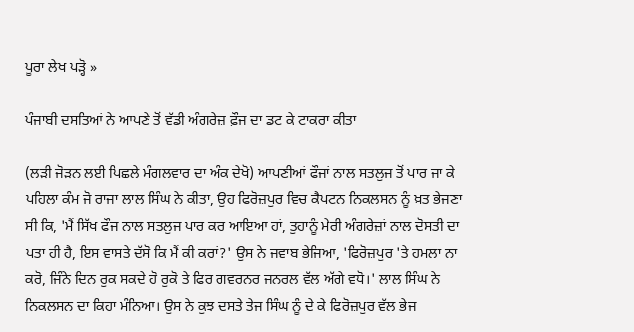ਪੂਰਾ ਲੇਖ ਪੜ੍ਹੋ »

ਪੰਜਾਬੀ ਦਸਤਿਆਂ ਨੇ ਆਪਣੇ ਤੋਂ ਵੱਡੀ ਅੰਗਰੇਜ਼ ਫ਼ੌਜ ਦਾ ਡਟ ਕੇ ਟਾਕਰਾ ਕੀਤਾ

(ਲੜੀ ਜੋੜਨ ਲਈ ਪਿਛਲੇ ਮੰਗਲਵਾਰ ਦਾ ਅੰਕ ਦੇਖੋ) ਆਪਣੀਆਂ ਫੌਜਾਂ ਨਾਲ ਸਤਲੁਜ ਤੋਂ ਪਾਰ ਜਾ ਕੇ ਪਹਿਲਾ ਕੰਮ ਜੋ ਰਾਜਾ ਲਾਲ ਸਿੰਘ ਨੇ ਕੀਤਾ, ਉਹ ਫਿਰੋਜ਼ਪੁਰ ਵਿਚ ਕੈਪਟਨ ਨਿਕਲਸਨ ਨੂੰ ਖ਼ਤ ਭੇਜਣਾ ਸੀ ਕਿ, 'ਮੈਂ ਸਿੱਖ ਫੌਜ ਨਾਲ ਸਤਲੁਜ ਪਾਰ ਕਰ ਆਇਆ ਹਾਂ, ਤੁਹਾਨੂੰ ਮੇਰੀ ਅੰਗਰੇਜ਼ਾਂ ਨਾਲ ਦੋਸਤੀ ਦਾ ਪਤਾ ਹੀ ਹੈ, ਇਸ ਵਾਸਤੇ ਦੱਸੋ ਕਿ ਮੈਂ ਕੀ ਕਰਾਂ?' ਉਸ ਨੇ ਜਵਾਬ ਭੇਜਿਆ, 'ਫਿਰੋਜ਼ਪੁਰ 'ਤੇ ਹਮਲਾ ਨਾ ਕਰੋ, ਜਿੰਨੇ ਦਿਨ ਰੁਕ ਸਕਦੇ ਹੋ ਰੁਕੋ ਤੇ ਫਿਰ ਗਵਰਨਰ ਜਨਰਲ ਵੱਲ ਅੱਗੇ ਵਧੋ।' ਲਾਲ ਸਿੰਘ ਨੇ ਨਿਕਲਸਨ ਦਾ ਕਿਹਾ ਮੰਨਿਆ। ਉਸ ਨੇ ਕੁਝ ਦਸਤੇ ਤੇਜ ਸਿੰਘ ਨੂੰ ਦੇ ਕੇ ਫਿਰੋਜ਼ਪੁਰ ਵੱਲ ਭੇਜ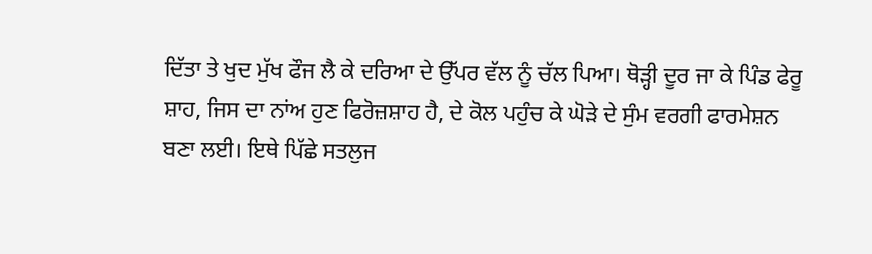ਦਿੱਤਾ ਤੇ ਖੁਦ ਮੁੱਖ ਫੌਜ ਲੈ ਕੇ ਦਰਿਆ ਦੇ ਉੱਪਰ ਵੱਲ ਨੂੰ ਚੱਲ ਪਿਆ। ਥੋੜ੍ਹੀ ਦੂਰ ਜਾ ਕੇ ਪਿੰਡ ਫੇਰੂ ਸ਼ਾਹ, ਜਿਸ ਦਾ ਨਾਂਅ ਹੁਣ ਫਿਰੋਜ਼ਸ਼ਾਹ ਹੈ, ਦੇ ਕੋਲ ਪਹੁੰਚ ਕੇ ਘੋੜੇ ਦੇ ਸੁੰਮ ਵਰਗੀ ਫਾਰਮੇਸ਼ਨ ਬਣਾ ਲਈ। ਇਥੇ ਪਿੱਛੇ ਸਤਲੁਜ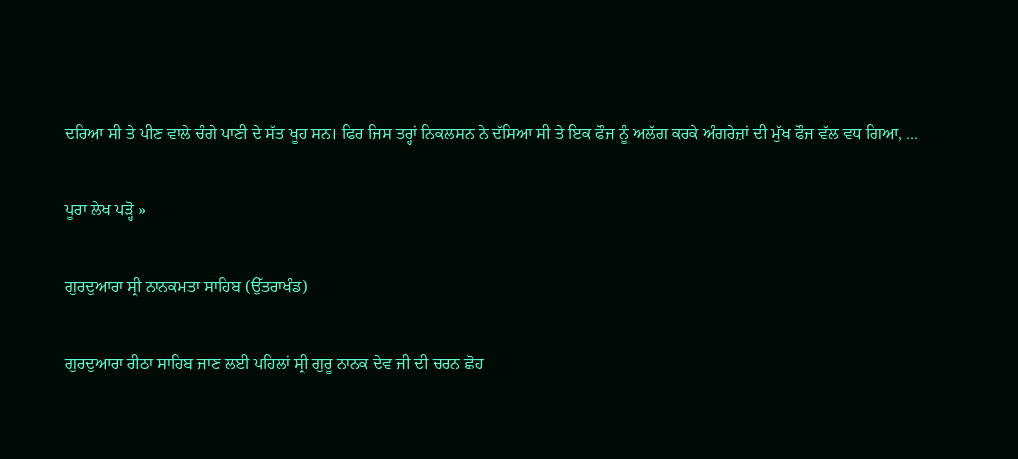ਦਰਿਆ ਸੀ ਤੇ ਪੀਣ ਵਾਲੇ ਚੰਗੇ ਪਾਣੀ ਦੇ ਸੱਤ ਖੂਹ ਸਨ। ਫਿਰ ਜਿਸ ਤਰ੍ਹਾਂ ਨਿਕਲਸਨ ਨੇ ਦੱਸਿਆ ਸੀ ਤੇ ਇਕ ਫੌਜ ਨੂੰ ਅਲੱਗ ਕਰਕੇ ਅੰਗਰੇਜ਼ਾਂ ਦੀ ਮੁੱਖ ਫੌਜ ਵੱਲ ਵਧ ਗਿਆ, ...

ਪੂਰਾ ਲੇਖ ਪੜ੍ਹੋ »

ਗੁਰਦੁਆਰਾ ਸ੍ਰੀ ਨਾਨਕਮਤਾ ਸਾਹਿਬ (ਉੱਤਰਾਖੰਡ)

ਗੁਰਦੁਆਰਾ ਰੀਠਾ ਸਾਹਿਬ ਜਾਣ ਲਈ ਪਹਿਲਾਂ ਸ੍ਰੀ ਗੁਰੂ ਨਾਨਕ ਦੇਵ ਜੀ ਦੀ ਚਰਨ ਛੋਹ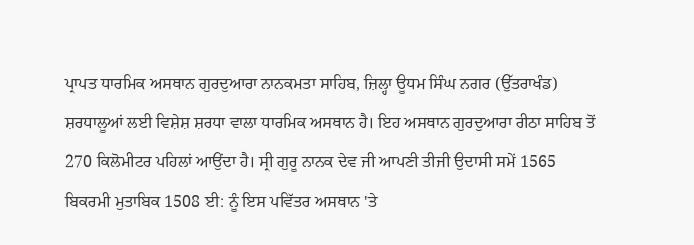ਪ੍ਰਾਪਤ ਧਾਰਮਿਕ ਅਸਥਾਨ ਗੁਰਦੁਆਰਾ ਨਾਨਕਮਤਾ ਸਾਹਿਬ, ਜ਼ਿਲ੍ਹਾ ਊਧਮ ਸਿੰਘ ਨਗਰ (ਉੱਤਰਾਖੰਡ) ਸ਼ਰਧਾਲੂਆਂ ਲਈ ਵਿਸ਼ੇਸ਼ ਸ਼ਰਧਾ ਵਾਲਾ ਧਾਰਮਿਕ ਅਸਥਾਨ ਹੈ। ਇਹ ਅਸਥਾਨ ਗੁਰਦੁਆਰਾ ਰੀਠਾ ਸਾਹਿਬ ਤੋਂ 270 ਕਿਲੋਮੀਟਰ ਪਹਿਲਾਂ ਆਉਂਦਾ ਹੈ। ਸ੍ਰੀ ਗੁਰੂ ਨਾਨਕ ਦੇਵ ਜੀ ਆਪਣੀ ਤੀਜੀ ਉਦਾਸੀ ਸਮੇਂ 1565 ਬਿਕਰਮੀ ਮੁਤਾਬਿਕ 1508 ਈ: ਨੂੰ ਇਸ ਪਵਿੱਤਰ ਅਸਥਾਨ 'ਤੇ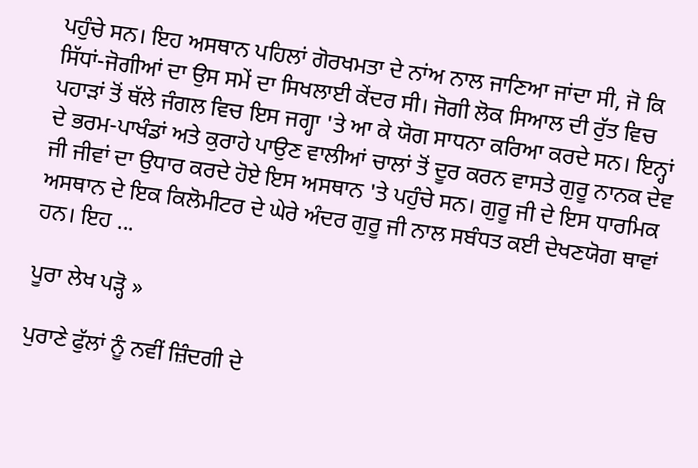ਪਹੁੰਚੇ ਸਨ। ਇਹ ਅਸਥਾਨ ਪਹਿਲਾਂ ਗੋਰਖਮਤਾ ਦੇ ਨਾਂਅ ਨਾਲ ਜਾਣਿਆ ਜਾਂਦਾ ਸੀ, ਜੋ ਕਿ ਸਿੱਧਾਂ-ਜੋਗੀਆਂ ਦਾ ਉਸ ਸਮੇਂ ਦਾ ਸਿਖਲਾਈ ਕੇਂਦਰ ਸੀ। ਜੋਗੀ ਲੋਕ ਸਿਆਲ ਦੀ ਰੁੱਤ ਵਿਚ ਪਹਾੜਾਂ ਤੋਂ ਥੱਲੇ ਜੰਗਲ ਵਿਚ ਇਸ ਜਗ੍ਹਾ 'ਤੇ ਆ ਕੇ ਯੋਗ ਸਾਧਨਾ ਕਰਿਆ ਕਰਦੇ ਸਨ। ਇਨ੍ਹਾਂ ਦੇ ਭਰਮ-ਪਾਖੰਡਾਂ ਅਤੇ ਕੁਰਾਹੇ ਪਾਉਣ ਵਾਲੀਆਂ ਚਾਲਾਂ ਤੋਂ ਦੂਰ ਕਰਨ ਵਾਸਤੇ ਗੁਰੂ ਨਾਨਕ ਦੇਵ ਜੀ ਜੀਵਾਂ ਦਾ ਉਧਾਰ ਕਰਦੇ ਹੋਏ ਇਸ ਅਸਥਾਨ 'ਤੇ ਪਹੁੰਚੇ ਸਨ। ਗੁਰੂ ਜੀ ਦੇ ਇਸ ਧਾਰਮਿਕ ਅਸਥਾਨ ਦੇ ਇਕ ਕਿਲੋਮੀਟਰ ਦੇ ਘੇਰੇ ਅੰਦਰ ਗੁਰੂ ਜੀ ਨਾਲ ਸਬੰਧਤ ਕਈ ਦੇਖਣਯੋਗ ਥਾਵਾਂ ਹਨ। ਇਹ ...

ਪੂਰਾ ਲੇਖ ਪੜ੍ਹੋ »

ਪੁਰਾਣੇ ਫੁੱਲਾਂ ਨੂੰ ਨਵੀਂ ਜ਼ਿੰਦਗੀ ਦੇ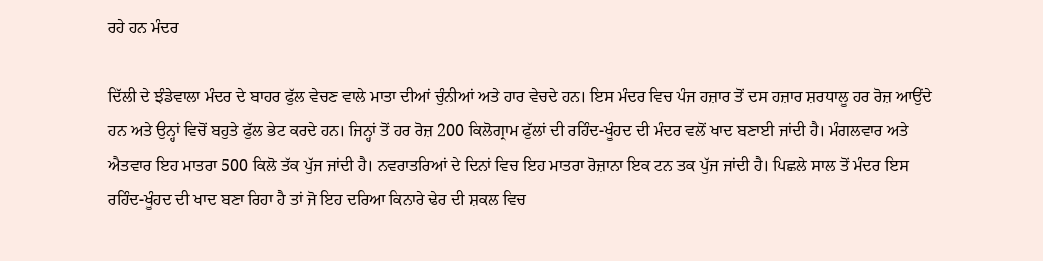ਰਹੇ ਹਨ ਮੰਦਰ

ਦਿੱਲੀ ਦੇ ਝੰਡੇਵਾਲਾ ਮੰਦਰ ਦੇ ਬਾਹਰ ਫੁੱਲ ਵੇਚਣ ਵਾਲੇ ਮਾਤਾ ਦੀਆਂ ਚੁੰਨੀਆਂ ਅਤੇ ਹਾਰ ਵੇਚਦੇ ਹਨ। ਇਸ ਮੰਦਰ ਵਿਚ ਪੰਜ ਹਜ਼ਾਰ ਤੋਂ ਦਸ ਹਜ਼ਾਰ ਸ਼ਰਧਾਲੂ ਹਰ ਰੋਜ਼ ਆਉਂਦੇ ਹਨ ਅਤੇ ਉਨ੍ਹਾਂ ਵਿਚੋਂ ਬਹੁਤੇ ਫੁੱਲ ਭੇਟ ਕਰਦੇ ਹਨ। ਜਿਨ੍ਹਾਂ ਤੋਂ ਹਰ ਰੋਜ਼ 200 ਕਿਲੋਗ੍ਰਾਮ ਫੁੱਲਾਂ ਦੀ ਰਹਿੰਦ-ਖੂੰਹਦ ਦੀ ਮੰਦਰ ਵਲੋਂ ਖਾਦ ਬਣਾਈ ਜਾਂਦੀ ਹੈ। ਮੰਗਲਵਾਰ ਅਤੇ ਐਤਵਾਰ ਇਹ ਮਾਤਰਾ 500 ਕਿਲੋ ਤੱਕ ਪੁੱਜ ਜਾਂਦੀ ਹੈ। ਨਵਰਾਤਰਿਆਂ ਦੇ ਦਿਨਾਂ ਵਿਚ ਇਹ ਮਾਤਰਾ ਰੋਜ਼ਾਨਾ ਇਕ ਟਨ ਤਕ ਪੁੱਜ ਜਾਂਦੀ ਹੈ। ਪਿਛਲੇ ਸਾਲ ਤੋਂ ਮੰਦਰ ਇਸ ਰਹਿੰਦ-ਖੂੰਹਦ ਦੀ ਖਾਦ ਬਣਾ ਰਿਹਾ ਹੈ ਤਾਂ ਜੋ ਇਹ ਦਰਿਆ ਕਿਨਾਰੇ ਢੇਰ ਦੀ ਸ਼ਕਲ ਵਿਚ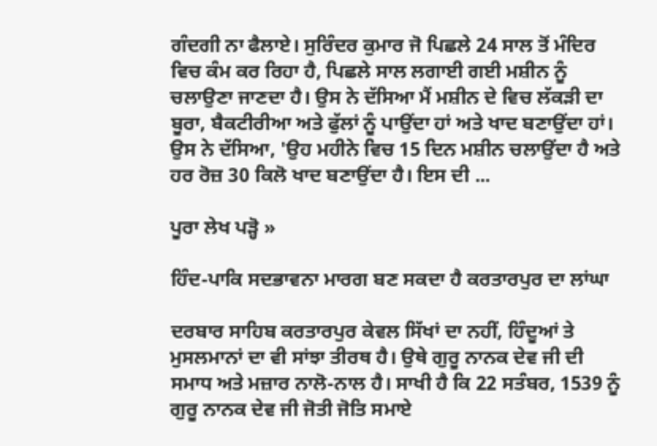ਗੰਦਗੀ ਨਾ ਫੈਲਾਏ। ਸੁਰਿੰਦਰ ਕੁਮਾਰ ਜੋ ਪਿਛਲੇ 24 ਸਾਲ ਤੋਂ ਮੰਦਿਰ ਵਿਚ ਕੰਮ ਕਰ ਰਿਹਾ ਹੈ, ਪਿਛਲੇ ਸਾਲ ਲਗਾਈ ਗਈ ਮਸ਼ੀਨ ਨੂੰ ਚਲਾਉਣਾ ਜਾਣਦਾ ਹੈ। ਉਸ ਨੇ ਦੱਸਿਆ ਮੈਂ ਮਸ਼ੀਨ ਦੇ ਵਿਚ ਲੱਕੜੀ ਦਾ ਬੂਰਾ, ਬੈਕਟੀਰੀਆ ਅਤੇ ਫੁੱਲਾਂ ਨੂੰ ਪਾਉਂਦਾ ਹਾਂ ਅਤੇ ਖਾਦ ਬਣਾਉਂਦਾ ਹਾਂ। ਉਸ ਨੇ ਦੱਸਿਆ, 'ਉਹ ਮਹੀਨੇ ਵਿਚ 15 ਦਿਨ ਮਸ਼ੀਨ ਚਲਾਉਂਦਾ ਹੈ ਅਤੇ ਹਰ ਰੋਜ਼ 30 ਕਿਲੋ ਖਾਦ ਬਣਾਉਂਦਾ ਹੈ। ਇਸ ਦੀ ...

ਪੂਰਾ ਲੇਖ ਪੜ੍ਹੋ »

ਹਿੰਦ-ਪਾਕਿ ਸਦਭਾਵਨਾ ਮਾਰਗ ਬਣ ਸਕਦਾ ਹੈ ਕਰਤਾਰਪੁਰ ਦਾ ਲਾਂਘਾ

ਦਰਬਾਰ ਸਾਹਿਬ ਕਰਤਾਰਪੁਰ ਕੇਵਲ ਸਿੱਖਾਂ ਦਾ ਨਹੀਂ, ਹਿੰਦੂਆਂ ਤੇ ਮੁਸਲਮਾਨਾਂ ਦਾ ਵੀ ਸਾਂਝਾ ਤੀਰਥ ਹੈ। ਉਥੇ ਗੁਰੂ ਨਾਨਕ ਦੇਵ ਜੀ ਦੀ ਸਮਾਧ ਅਤੇ ਮਜ਼ਾਰ ਨਾਲੋ-ਨਾਲ ਹੈ। ਸਾਖੀ ਹੈ ਕਿ 22 ਸਤੰਬਰ, 1539 ਨੂੰ ਗੁਰੂ ਨਾਨਕ ਦੇਵ ਜੀ ਜੋਤੀ ਜੋਤਿ ਸਮਾਏ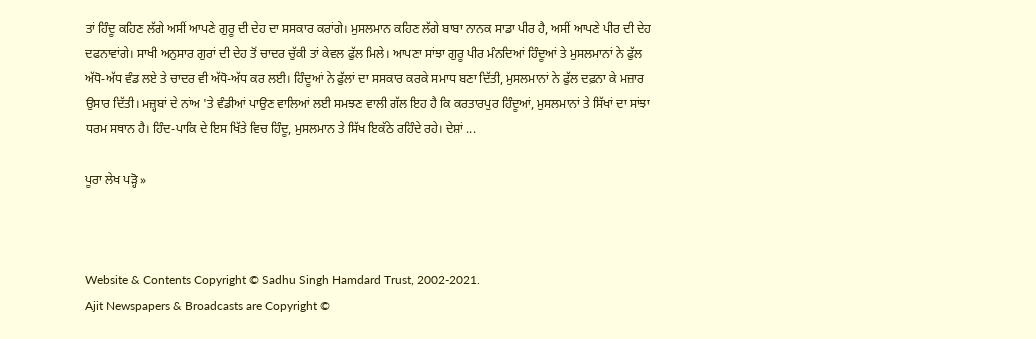ਤਾਂ ਹਿੰਦੂ ਕਹਿਣ ਲੱਗੇ ਅਸੀਂ ਆਪਣੇ ਗੁਰੂ ਦੀ ਦੇਹ ਦਾ ਸਸਕਾਰ ਕਰਾਂਗੇ। ਮੁਸਲਮਾਨ ਕਹਿਣ ਲੱਗੇ ਬਾਬਾ ਨਾਨਕ ਸਾਡਾ ਪੀਰ ਹੈ, ਅਸੀਂ ਆਪਣੇ ਪੀਰ ਦੀ ਦੇਹ ਦਫਨਾਵਾਂਗੇ। ਸਾਖੀ ਅਨੁਸਾਰ ਗੁਰਾਂ ਦੀ ਦੇਹ ਤੋਂ ਚਾਦਰ ਚੁੱਕੀ ਤਾਂ ਕੇਵਲ ਫੁੱਲ ਮਿਲੇ। ਆਪਣਾ ਸਾਂਝਾ ਗੁਰੂ ਪੀਰ ਮੰਨਦਿਆਂ ਹਿੰਦੂਆਂ ਤੇ ਮੁਸਲਮਾਨਾਂ ਨੇ ਫੁੱਲ ਅੱਧੋ-ਅੱਧ ਵੰਡ ਲਏ ਤੇ ਚਾਦਰ ਵੀ ਅੱਧੋ-ਅੱਧ ਕਰ ਲਈ। ਹਿੰਦੂਆਂ ਨੇ ਫੁੱਲਾਂ ਦਾ ਸਸਕਾਰ ਕਰਕੇ ਸਮਾਧ ਬਣਾ ਦਿੱਤੀ, ਮੁਸਲਮਾਨਾਂ ਨੇ ਫੁੱਲ ਦਫ਼ਨਾ ਕੇ ਮਜ਼ਾਰ ਉਸਾਰ ਦਿੱਤੀ। ਮਜ਼੍ਹਬਾਂ ਦੇ ਨਾਂਅ 'ਤੇ ਵੰਡੀਆਂ ਪਾਉਣ ਵਾਲਿਆਂ ਲਈ ਸਮਝਣ ਵਾਲੀ ਗੱਲ ਇਹ ਹੈ ਕਿ ਕਰਤਾਰਪੁਰ ਹਿੰਦੂਆਂ, ਮੁਸਲਮਾਨਾਂ ਤੇ ਸਿੱਖਾਂ ਦਾ ਸਾਂਝਾ ਧਰਮ ਸਥਾਨ ਹੈ। ਹਿੰਦ-ਪਾਕਿ ਦੇ ਇਸ ਖਿੱਤੇ ਵਿਚ ਹਿੰਦੂ, ਮੁਸਲਮਾਨ ਤੇ ਸਿੱਖ ਇਕੱਠੇ ਰਹਿੰਦੇ ਰਹੇ। ਦੇਸ਼ਾਂ ...

ਪੂਰਾ ਲੇਖ ਪੜ੍ਹੋ »



Website & Contents Copyright © Sadhu Singh Hamdard Trust, 2002-2021.
Ajit Newspapers & Broadcasts are Copyright ©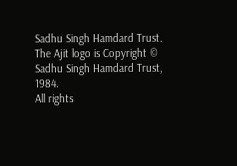Sadhu Singh Hamdard Trust.
The Ajit logo is Copyright © Sadhu Singh Hamdard Trust, 1984.
All rights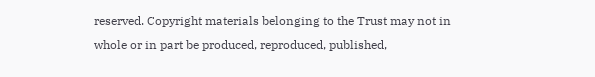reserved. Copyright materials belonging to the Trust may not in whole or in part be produced, reproduced, published,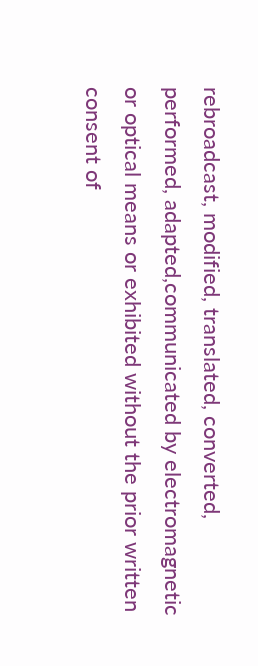rebroadcast, modified, translated, converted, performed, adapted,communicated by electromagnetic or optical means or exhibited without the prior written consent of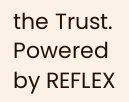the Trust. Powered by REFLEX